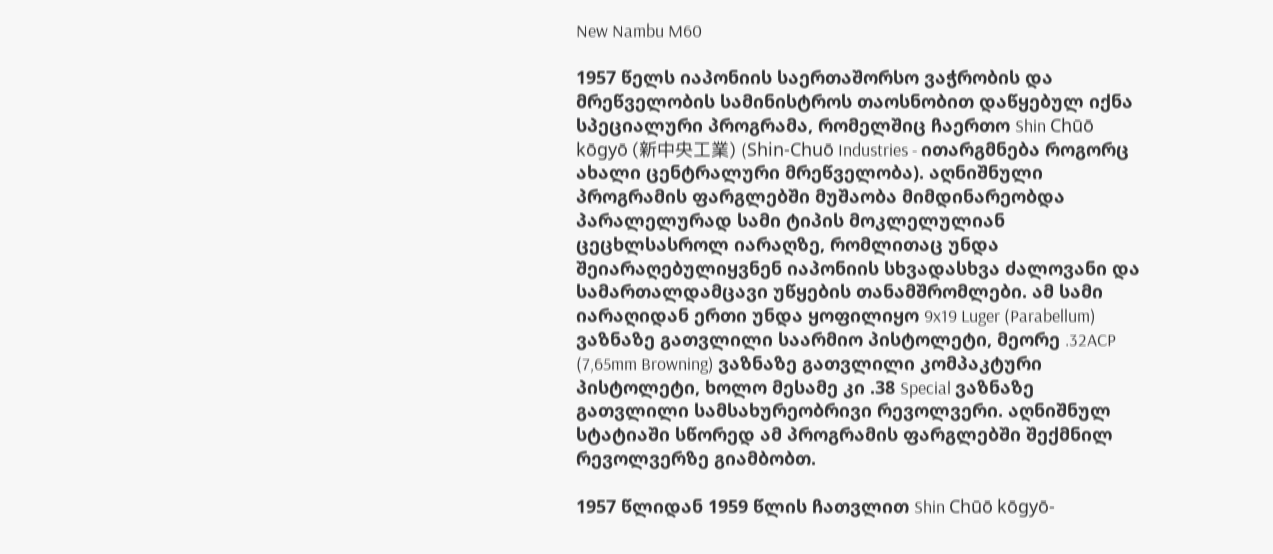New Nambu M60

1957 წელს იაპონიის საერთაშორსო ვაჭრობის და მრეწველობის სამინისტროს თაოსნობით დაწყებულ იქნა სპეციალური პროგრამა, რომელშიც ჩაერთო Shin Chūō kōgyō (新中央工業) (Shin-Chuō Industries - ითარგმნება როგორც ახალი ცენტრალური მრეწველობა). აღნიშნული პროგრამის ფარგლებში მუშაობა მიმდინარეობდა პარალელურად სამი ტიპის მოკლელულიან ცეცხლსასროლ იარაღზე, რომლითაც უნდა შეიარაღებულიყვნენ იაპონიის სხვადასხვა ძალოვანი და სამართალდამცავი უწყების თანამშრომლები. ამ სამი იარაღიდან ერთი უნდა ყოფილიყო 9x19 Luger (Parabellum) ვაზნაზე გათვლილი საარმიო პისტოლეტი, მეორე .32ACP (7,65mm Browning) ვაზნაზე გათვლილი კომპაკტური პისტოლეტი, ხოლო მესამე კი .38 Special ვაზნაზე გათვლილი სამსახურეობრივი რევოლვერი. აღნიშნულ სტატიაში სწორედ ამ პროგრამის ფარგლებში შექმნილ რევოლვერზე გიამბობთ.

1957 წლიდან 1959 წლის ჩათვლით Shin Chūō kōgyō-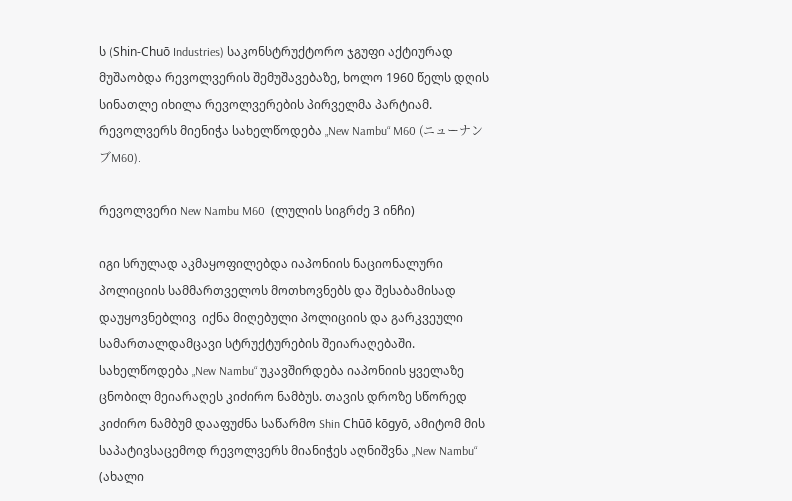ს (Shin-Chuō Industries) საკონსტრუქტორო ჯგუფი აქტიურად მუშაობდა რევოლვერის შემუშავებაზე, ხოლო 1960 წელს დღის სინათლე იხილა რევოლვერების პირველმა პარტიამ. რევოლვერს მიენიჭა სახელწოდება „New Nambu“ M60 (ニューナンブM60).

რევოლვერი New Nambu M60  (ლულის სიგრძე 3 ინჩი)

იგი სრულად აკმაყოფილებდა იაპონიის ნაციონალური პოლიციის სამმართველოს მოთხოვნებს და შესაბამისად დაუყოვნებლივ  იქნა მიღებული პოლიციის და გარკვეული სამართალდამცავი სტრუქტურების შეიარაღებაში. სახელწოდება „New Nambu“ უკავშირდება იაპონიის ყველაზე ცნობილ მეიარაღეს კიძირო ნამბუს. თავის დროზე სწორედ კიძირო ნამბუმ დააფუძნა საწარმო Shin Chūō kōgyō, ამიტომ მის საპატივსაცემოდ რევოლვერს მიანიჭეს აღნიშვნა „New Nambu“ (ახალი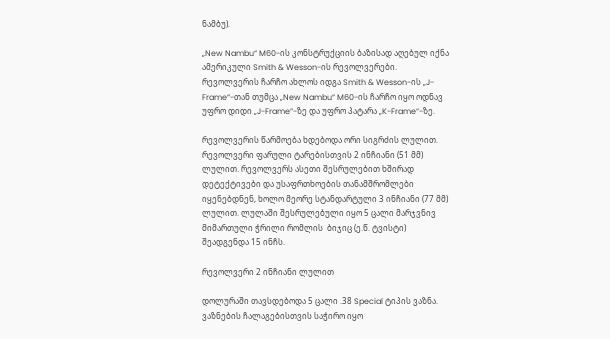ნამბუ).

„New Nambu“ M60-ის კონსტრუქციის ბაზისად აღებულ იქნა ამერიკული Smith & Wesson-ის რევოლვერები. რევოლვერის ჩარჩო ახლოს იდგა Smith & Wesson-ის „J-Frame“-თან თუმცა „New Nambu“ M60-ის ჩარჩო იყო ოდნავ უფრო დიდი „J-Frame“-ზე და უფრო პატარა „K-Frame“-ზე.

რევოლვერის წარმოება ხდებოდა ორი სიგრძის ლულით. რევოლვერი ფარული ტარებისთვის 2 ინჩიანი (51 მმ) ლულით. რევოლვერს ასეთი შესრულებით ხშირად დეტექტივები და უსაფრთხოების თანამშრომლები იყენებდნენ, ხოლო მეორე სტანდარტული 3 ინჩიანი (77 მმ) ლულით. ლულაში შესრულებული იყო 5 ცალი მარჯვნივ მიმართული ჭრილი რომლის  ბიჯიც (ე.წ. ტვისტი) შეადგენდა 15 ინჩს.

რევოლვერი 2 ინჩიანი ლულით

დოლურაში თავსდებოდა 5 ცალი .38 Special ტიპის ვაზნა. ვაზნების ჩალაგებისთვის საჭირო იყო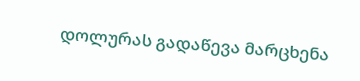დოლურას გადაწევა მარცხენა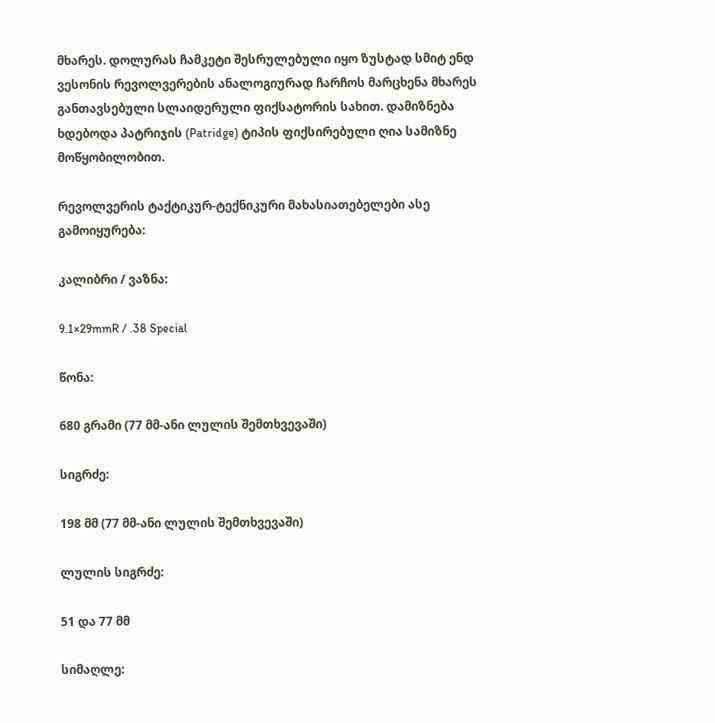მხარეს. დოლურას ჩამკეტი შესრულებული იყო ზუსტად სმიტ ენდ ვესონის რევოლვერების ანალოგიურად ჩარჩოს მარცხენა მხარეს განთავსებული სლაიდერული ფიქსატორის სახით. დამიზნება ხდებოდა პატრიჯის (Patridge) ტიპის ფიქსირებული ღია სამიზნე მოწყობილობით.

რევოლვერის ტაქტიკურ-ტექნიკური მახასიათებელები ასე გამოიყურება:

კალიბრი / ვაზნა:

9.1×29mmR / .38 Special

წონა:

680 გრამი (77 მმ-ანი ლულის შემთხვევაში)

სიგრძე:

198 მმ (77 მმ-ანი ლულის შემთხვევაში)

ლულის სიგრძე:

51 და 77 მმ

სიმაღლე: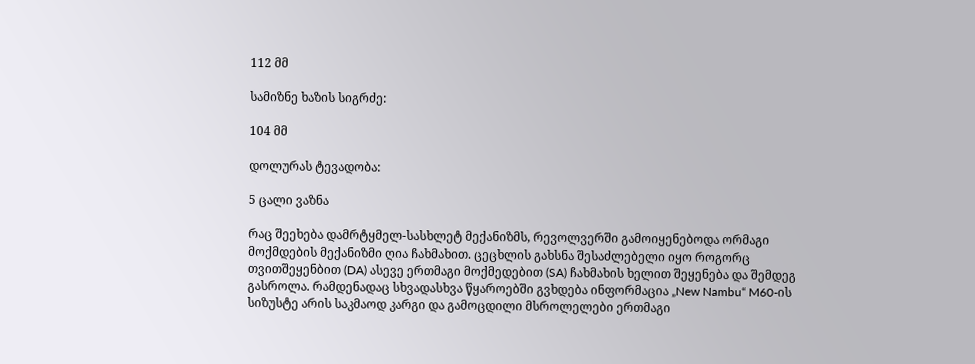112 მმ

სამიზნე ხაზის სიგრძე:

104 მმ

დოლურას ტევადობა:

5 ცალი ვაზნა

რაც შეეხება დამრტყმელ-სასხლეტ მექანიზმს, რევოლვერში გამოიყენებოდა ორმაგი მოქმდების მექანიზმი ღია ჩახმახით. ცეცხლის გახსნა შესაძლებელი იყო როგორც თვითშეყენბით (DA) ასევე ერთმაგი მოქმედებით (SA) ჩახმახის ხელით შეყენება და შემდეგ გასროლა. რამდენადაც სხვადასხვა წყაროებში გვხდება ინფორმაცია „New Nambu“ M60-ის სიზუსტე არის საკმაოდ კარგი და გამოცდილი მსროლელები ერთმაგი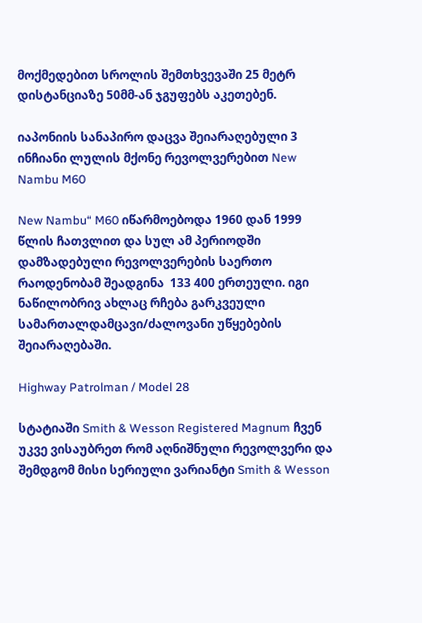მოქმედებით სროლის შემთხვევაში 25 მეტრ დისტანციაზე 50მმ-ან ჯგუფებს აკეთებენ.

იაპონიის სანაპირო დაცვა შეიარაღებული 3 ინჩიანი ლულის მქონე რევოლვერებით New Nambu M60

New Nambu“ M60 იწარმოებოდა 1960 დან 1999 წლის ჩათვლით და სულ ამ პერიოდში დამზადებული რევოლვერების საერთო რაოდენობამ შეადგინა  133 400 ერთეული. იგი ნაწილობრივ ახლაც რჩება გარკვეული სამართალდამცავი/ძალოვანი უწყებების შეიარაღებაში.

Highway Patrolman / Model 28

სტატიაში Smith & Wesson Registered Magnum ჩვენ უკვე ვისაუბრეთ რომ აღნიშნული რევოლვერი და შემდგომ მისი სერიული ვარიანტი Smith & Wesson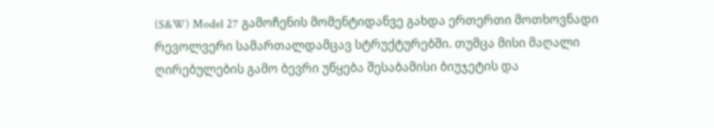(S&W) Model 27 გამოჩენის მომენტიდანვე გახდა ერთერთი მოთხოვნადი რევოლვერი სამართალდამცავ სტრუქტურებში. თუმცა მისი მაღალი ღირებულების გამო ბევრი უწყება შესაბამისი ბიუჯეტის და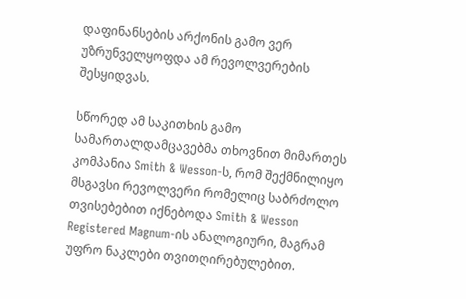დაფინანსების არქონის გამო ვერ უზრუნველყოფდა ამ რევოლვერების შესყიდვას.

სწორედ ამ საკითხის გამო სამართალდამცავებმა თხოვნით მიმართეს კომპანია Smith & Wesson-ს, რომ შექმნილიყო მსგავსი რევოლვერი რომელიც საბრძოლო თვისებებით იქნებოდა Smith & Wesson Registered Magnum-ის ანალოგიური, მაგრამ უფრო ნაკლები თვითღირებულებით.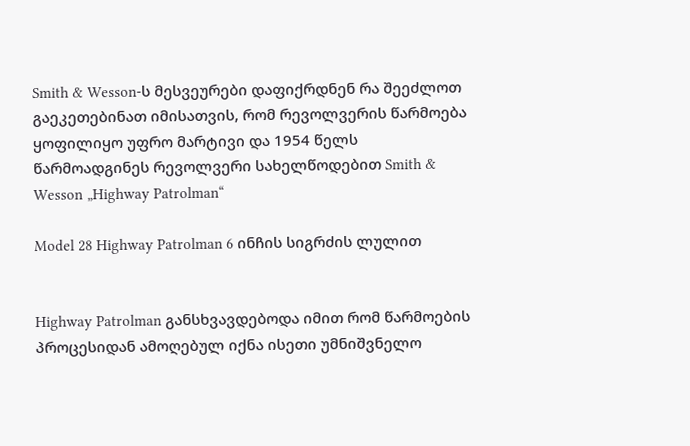Smith & Wesson-ს მესვეურები დაფიქრდნენ რა შეეძლოთ გაეკეთებინათ იმისათვის, რომ რევოლვერის წარმოება ყოფილიყო უფრო მარტივი და 1954 წელს წარმოადგინეს რევოლვერი სახელწოდებით Smith & Wesson „Highway Patrolman“

Model 28 Highway Patrolman 6 ინჩის სიგრძის ლულით


Highway Patrolman განსხვავდებოდა იმით რომ წარმოების პროცესიდან ამოღებულ იქნა ისეთი უმნიშვნელო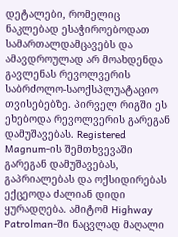დეტალები, რომელიც ნაკლებად ესაჭიროებოდათ სამართალდამცავებს და ამავდროულად არ მოახდენდა გავლენას რევოლვერის საბრძოლო-საოქსპლუატაციო თვისებებზე. პირველ რიგში ეს ეხებოდა რევოლვერის გარეგან დამუშავებას. Registered Magnum-ის შემთხვევაში გარეგან დამუშავებას, გაპრიალებას და ოქსიდირებას ექცეოდა ძალიან დიდი ყურადღება. ამიტომ Highway Patrolman-ში ნაცვლად მაღალი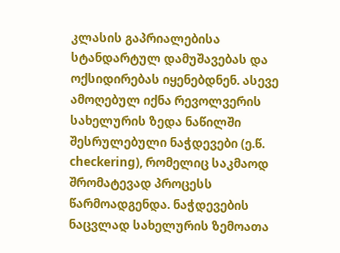კლასის გაპრიალებისა სტანდარტულ დამუშავებას და ოქსიდირებას იყენებდნენ. ასევე ამოღებულ იქნა რევოლვერის სახელურის ზედა ნაწილში შესრულებული ნაჭდევები (ე.წ. checkering), რომელიც საკმაოდ შრომატევად პროცესს წარმოადგენდა. ნაჭდევების ნაცვლად სახელურის ზემოათა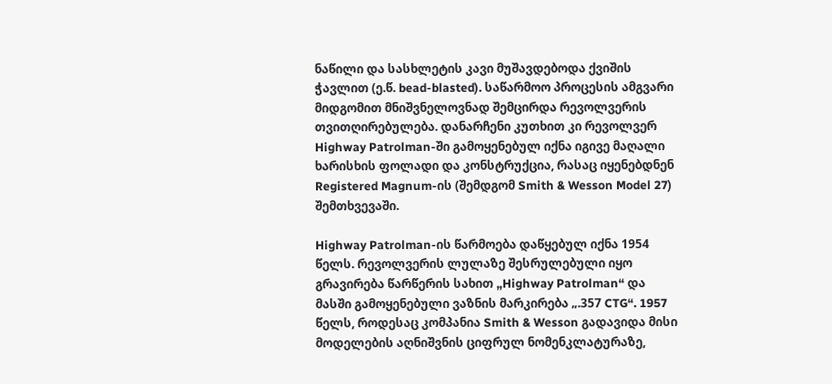ნაწილი და სასხლეტის კავი მუშავდებოდა ქვიშის ჭავლით (ე.წ. bead-blasted). საწარმოო პროცესის ამგვარი მიდგომით მნიშვნელოვნად შემცირდა რევოლვერის თვითღირებულება. დანარჩენი კუთხით კი რევოლვერ Highway Patrolman-ში გამოყენებულ იქნა იგივე მაღალი ხარისხის ფოლადი და კონსტრუქცია, რასაც იყენებდნენ Registered Magnum-ის (შემდგომ Smith & Wesson Model 27) შემთხვევაში.

Highway Patrolman-ის წარმოება დაწყებულ იქნა 1954 წელს. რევოლვერის ლულაზე შესრულებული იყო გრავირება წარწერის სახით „Highway Patrolman“ და მასში გამოყენებული ვაზნის მარკირება „.357 CTG“. 1957 წელს, როდესაც კომპანია Smith & Wesson გადავიდა მისი მოდელების აღნიშვნის ციფრულ ნომენკლატურაზე,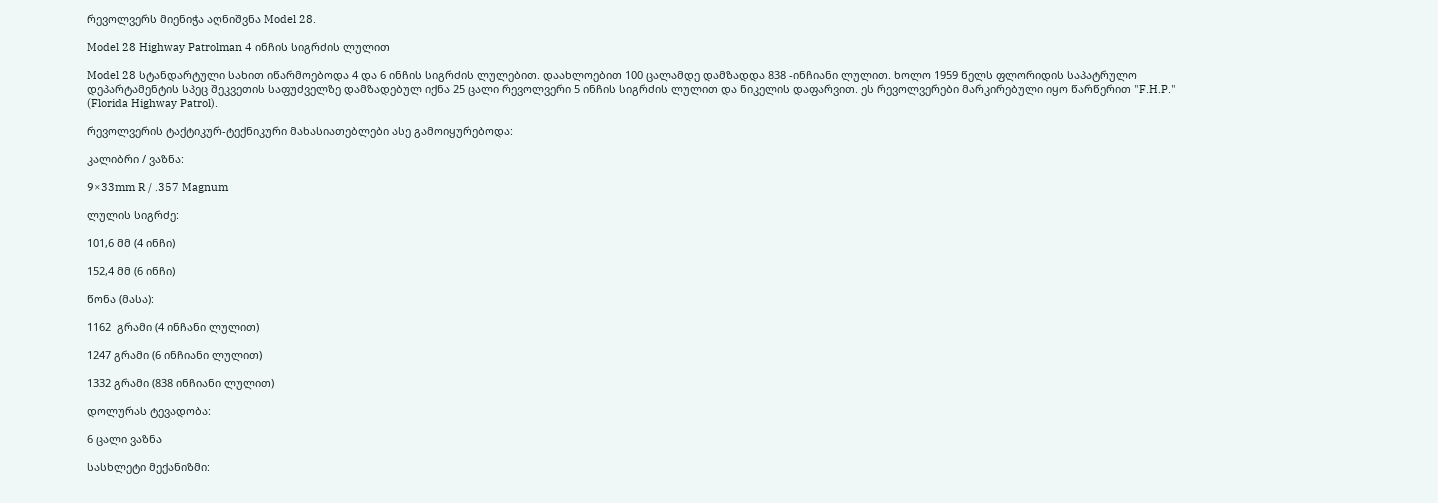რევოლვერს მიენიჭა აღნიშვნა Model 28.

Model 28 Highway Patrolman 4 ინჩის სიგრძის ლულით

Model 28 სტანდარტული სახით იწარმოებოდა 4 და 6 ინჩის სიგრძის ლულებით. დაახლოებით 100 ცალამდე დამზადდა 838 -ინჩიანი ლულით. ხოლო 1959 წელს ფლორიდის საპატრულო დეპარტამენტის სპეც შეკვეთის საფუძველზე დამზადებულ იქნა 25 ცალი რევოლვერი 5 ინჩის სიგრძის ლულით და ნიკელის დაფარვით. ეს რევოლვერები მარკირებული იყო წარწერით "F.H.P." (Florida Highway Patrol).

რევოლვერის ტაქტიკურ-ტექნიკური მახასიათებლები ასე გამოიყურებოდა:

კალიბრი / ვაზნა:

9×33mm R / .357 Magnum

ლულის სიგრძე:

101,6 მმ (4 ინჩი)

152,4 მმ (6 ინჩი)

წონა (მასა):

1162  გრამი (4 ინჩანი ლულით)

1247 გრამი (6 ინჩიანი ლულით)

1332 გრამი (838 ინჩიანი ლულით)

დოლურას ტევადობა:

6 ცალი ვაზნა

სასხლეტი მექანიზმი: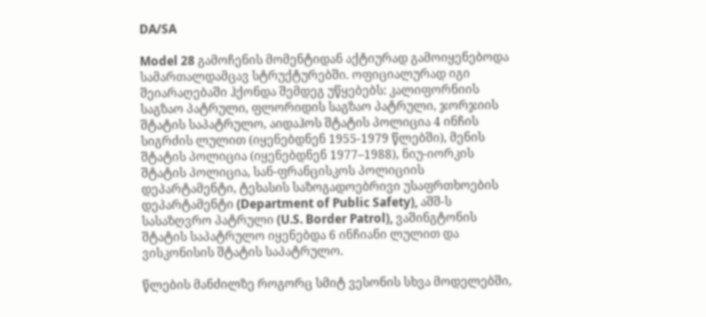DA/SA

Model 28 გამოჩენის მომენტიდან აქტიურად გამოიყენებოდა სამართალდამცავ სტრუქტურებში. ოფიციალურად იგი შეიარაღებაში ჰქონდა შემდეგ უწყებებს: კალიფორნიის საგზაო პატრული, ფლორიდის საგზაო პატრული, ჯორჯიის შტატის საპატრულო, აიდაჰოს შტატის პოლიცია 4 ინჩის სიგრძის ლულით (იყენებდნენ 1955-1979 წლებში), მენის შტატის პოლიცია (იყენებდნენ 1977–1988), ნიუ-იორკის შტატის პოლიცია, სან-ფრანცისკოს პოლიციის დეპარტამენტი, ტეხასის საზოგადოებრივი უსაფრთხოების დეპარტამენტი (Department of Public Safety), აშშ-ს სასაზღვრო პატრული (U.S. Border Patrol), ვაშინგტონის შტატის საპატრულო იყენებდა 6 ინჩიანი ლულით და ვისკონისის შტატის საპატრულო.

წლების მანძილზე როგორც სმიტ ვესონის სხვა მოდელებში,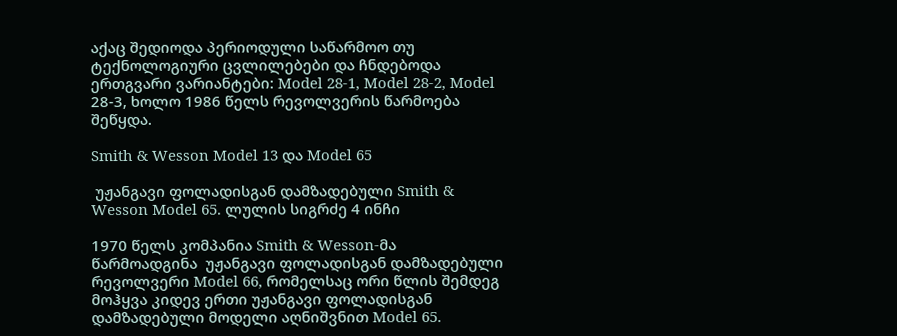აქაც შედიოდა პერიოდული საწარმოო თუ ტექნოლოგიური ცვლილებები და ჩნდებოდა ერთგვარი ვარიანტები: Model 28-1, Model 28-2, Modеl 28-3, ხოლო 1986 წელს რევოლვერის წარმოება შეწყდა.

Smith & Wesson Model 13 და Model 65

 უჟანგავი ფოლადისგან დამზადებული Smith & Wesson Model 65. ლულის სიგრძე 4 ინჩი

1970 წელს კომპანია Smith & Wesson-მა წარმოადგინა  უჟანგავი ფოლადისგან დამზადებული რევოლვერი Model 66, რომელსაც ორი წლის შემდეგ მოჰყვა კიდევ ერთი უჟანგავი ფოლადისგან დამზადებული მოდელი აღნიშვნით Model 65.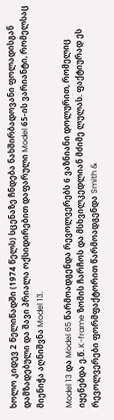ხოლო კიდევ 2 წელიწადში (1974 წელს) სცენაზე ჩნდება ნახშირბადოვანი ფოლადისგან დამზადებული და შავი პრიალა ოქსიდირებით დაფარული Model 65-ის ვარიანტი, რომელსაც მიენიჭა აღნიშვნა Model 13.

Model 13 და Model 65 წარმოადგენდა რევოლვერებს 6 ვაზნიანი დოლურით, რომელიც იყენებდა ე.წ. K-frame ზომის ჩარჩოს და მსხვილკედლიან მძიმე ლულას. ფაქტიურად ეს რევოლვერები ფორმფაქტორით წარმოადგენდა Smith &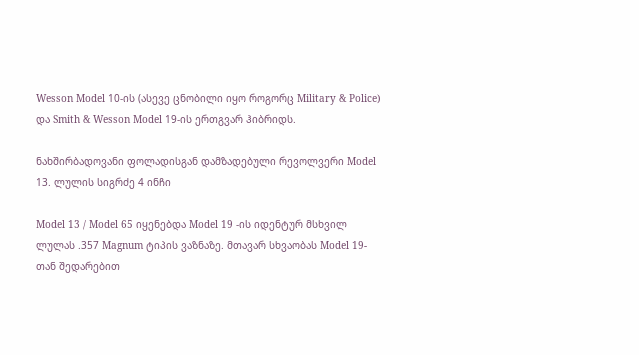Wesson Model 10-ის (ასევე ცნობილი იყო როგორც Military & Police) და Smith & Wesson Model 19-ის ერთგვარ ჰიბრიდს.

ნახშირბადოვანი ფოლადისგან დამზადებული რევოლვერი Model 13. ლულის სიგრძე 4 ინჩი

Model 13 / Model 65 იყენებდა Model 19 -ის იდენტურ მსხვილ ლულას .357 Magnum ტიპის ვაზნაზე. მთავარ სხვაობას Model 19-თან შედარებით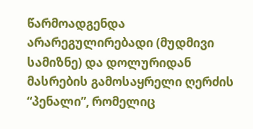წარმოადგენდა არარეგულირებადი (მუდმივი სამიზნე) და დოლურიდან მასრების გამოსაყრელი ღერძის “პენალი”, რომელიც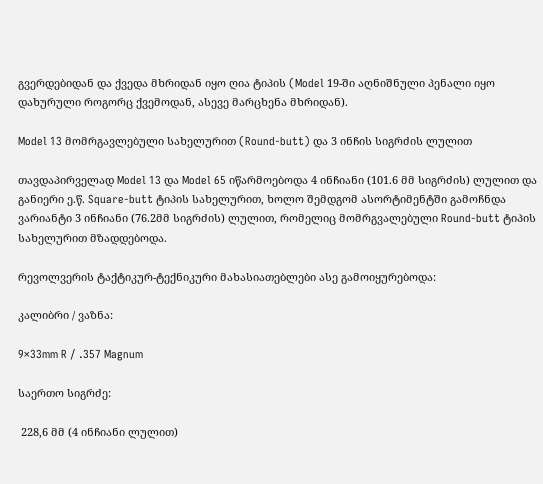გვერდებიდან და ქვედა მხრიდან იყო ღია ტიპის (Model 19-ში აღნიშნული პენალი იყო დახურული როგორც ქვემოდან, ასევე მარცხენა მხრიდან).

Model 13 მომრგავლებული სახელურით (Round-butt) და 3 ინჩის სიგრძის ლულით

თავდაპირველად Model 13 და Model 65 იწარმოებოდა 4 ინჩიანი (101.6 მმ სიგრძის) ლულით და განიერი ე.წ. Square-butt ტიპის სახელურით, ხოლო შემდგომ ასორტიმენტში გამოჩნდა ვარიანტი 3 ინჩიანი (76.2მმ სიგრძის) ლულით, რომელიც მომრგვალებული Round-butt ტიპის სახელურით მზადდებოდა.

რევოლვერის ტაქტიკურ-ტექნიკური მახასიათებლები ასე გამოიყურებოდა:

კალიბრი / ვაზნა:

9×33mm R / .357 Magnum

საერთო სიგრძე:

 228,6 მმ (4 ინჩიანი ლულით)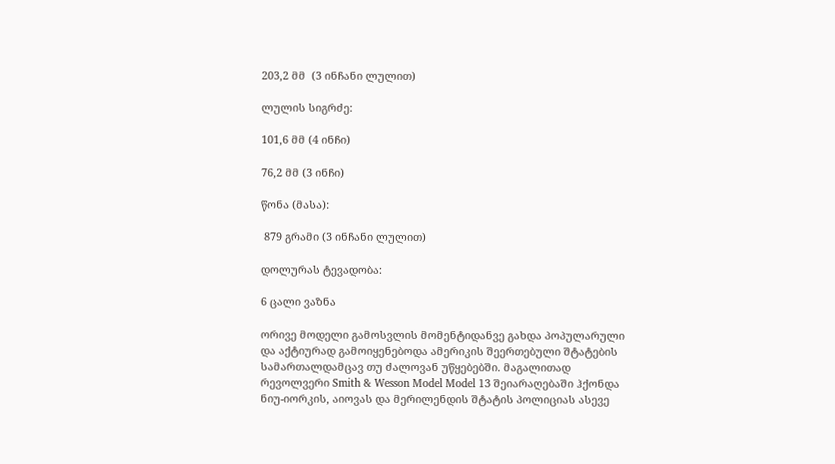203,2 მმ  (3 ინჩანი ლულით)

ლულის სიგრძე:

101,6 მმ (4 ინჩი)

76,2 მმ (3 ინჩი)

წონა (მასა):

 879 გრამი (3 ინჩანი ლულით)

დოლურას ტევადობა:

6 ცალი ვაზნა

ორივე მოდელი გამოსვლის მომენტიდანვე გახდა პოპულარული და აქტიურად გამოიყენებოდა ამერიკის შეერთებული შტატების სამართალდამცავ თუ ძალოვან უწყებებში. მაგალითად რევოლვერი Smith & Wesson Model Model 13 შეიარაღებაში ჰქონდა ნიუ-იორკის, აიოვას და მერილენდის შტატის პოლიციას ასევე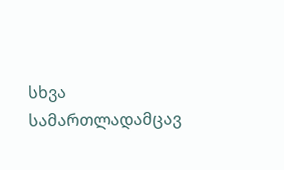სხვა სამართლადამცავ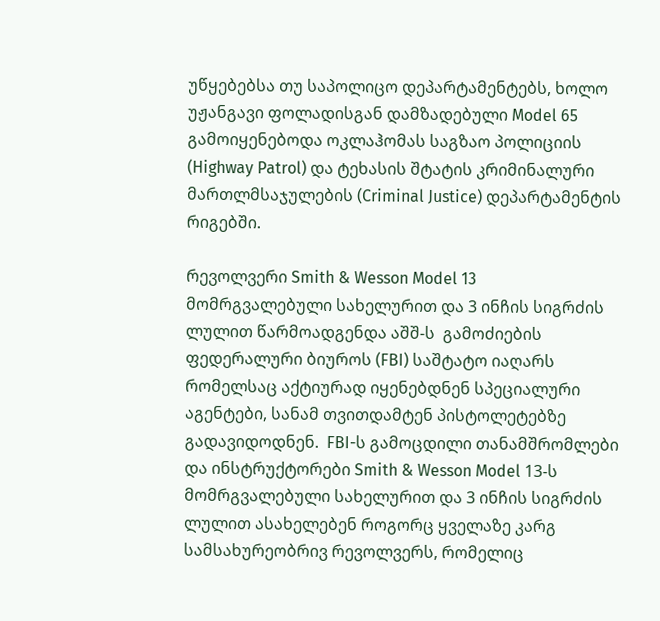უწყებებსა თუ საპოლიცო დეპარტამენტებს, ხოლო უჟანგავი ფოლადისგან დამზადებული Model 65 გამოიყენებოდა ოკლაჰომას საგზაო პოლიციის (Highway Patrol) და ტეხასის შტატის კრიმინალური მართლმსაჯულების (Criminal Justice) დეპარტამენტის რიგებში.

რევოლვერი Smith & Wesson Model 13 მომრგვალებული სახელურით და 3 ინჩის სიგრძის ლულით წარმოადგენდა აშშ-ს  გამოძიების ფედერალური ბიუროს (FBI) საშტატო იაღარს რომელსაც აქტიურად იყენებდნენ სპეციალური აგენტები, სანამ თვითდამტენ პისტოლეტებზე გადავიდოდნენ.  FBI-ს გამოცდილი თანამშრომლები და ინსტრუქტორები Smith & Wesson Model 13-ს მომრგვალებული სახელურით და 3 ინჩის სიგრძის ლულით ასახელებენ როგორც ყველაზე კარგ სამსახურეობრივ რევოლვერს, რომელიც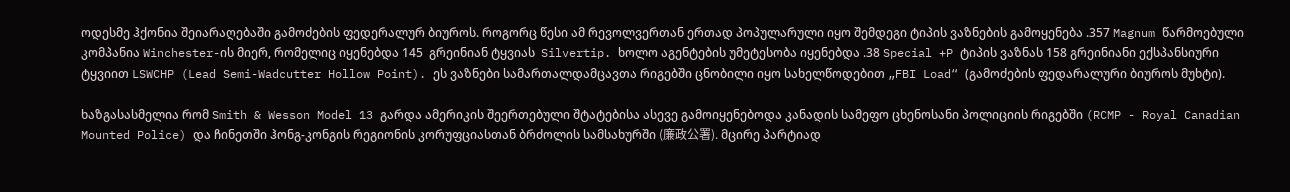ოდესმე ჰქონია შეიარაღებაში გამოძების ფედერალურ ბიუროს. როგორც წესი ამ რევოლვერთან ერთად პოპულარული იყო შემდეგი ტიპის ვაზნების გამოყენება .357 Magnum წარმოებული კომპანია Winchester-ის მიერ, რომელიც იყენებდა 145  გრეინიან ტყვიას  Silvertip. ხოლო აგენტების უმეტესობა იყენებდა .38 Special +P ტიპის ვაზნას 158 გრეინიანი ექსპანსიური ტყვიით LSWCHP (Lead Semi-Wadcutter Hollow Point). ეს ვაზნები სამართალდამცავთა რიგებში ცნობილი იყო სახელწოდებით „FBI Load“ (გამოძების ფედარალური ბიუროს მუხტი).

ხაზგასასმელია რომ Smith & Wesson Model 13 გარდა ამერიკის შეერთებული შტატებისა ასევე გამოიყენებოდა კანადის სამეფო ცხენოსანი პოლიციის რიგებში (RCMP - Royal Canadian Mounted Police) და ჩინეთში ჰონგ-კონგის რეგიონის კორუფციასთან ბრძოლის სამსახურში (廉政公署). მცირე პარტიად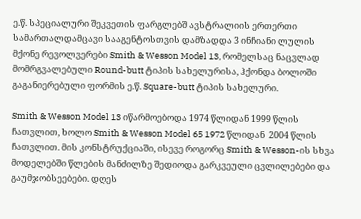ე.წ. სპეციალური შეკვეთის ფარგლებშ ავსტრალიის ერთერთი სამართალდამცავი სააგენტოსთვის დამზადდა 3 ინჩიანი ლულის მქონე რევოლვერები Smith & Wesson Model 13, რომელსაც ნაცვლად მომრგვალებული Round-butt ტიპის სახელურისა, ჰქონდა ბოლოში გაგანიერებული ფორმის ე.წ. Square-butt ტიპის სახელური.

Smith & Wesson Model 13 იწარმოებოდა 1974 წლიდან 1999 წლის ჩათვლით, ხოლო Smith & Wesson Model 65 1972 წლიდან  2004 წლის ჩათვლით. მის კონსტრუქციაში, ისევე როგორც Smith & Wesson-ის სხვა მოდელებში წლების მანძილზე შედიოდა გარკვეული ცვლილებები და გაუმჯობსეებები. დღეს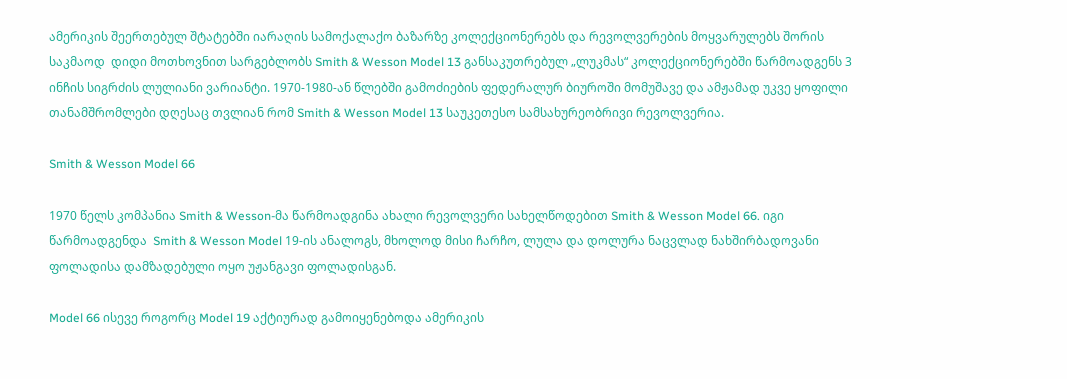ამერიკის შეერთებულ შტატებში იარაღის სამოქალაქო ბაზარზე კოლექციონერებს და რევოლვერების მოყვარულებს შორის საკმაოდ  დიდი მოთხოვნით სარგებლობს Smith & Wesson Model 13 განსაკუთრებულ „ლუკმას“ კოლექციონერებში წარმოადგენს 3 ინჩის სიგრძის ლულიანი ვარიანტი. 1970-1980-ან წლებში გამოძიების ფედერალურ ბიუროში მომუშავე და ამჟამად უკვე ყოფილი თანამშრომლები დღესაც თვლიან რომ Smith & Wesson Model 13 საუკეთესო სამსახურეობრივი რევოლვერია.

Smith & Wesson Model 66

1970 წელს კომპანია Smith & Wesson-მა წარმოადგინა ახალი რევოლვერი სახელწოდებით Smith & Wesson Model 66. იგი წარმოადგენდა  Smith & Wesson Model 19-ის ანალოგს, მხოლოდ მისი ჩარჩო, ლულა და დოლურა ნაცვლად ნახშირბადოვანი ფოლადისა დამზადებული ოყო უჟანგავი ფოლადისგან.

Model 66 ისევე როგორც Model 19 აქტიურად გამოიყენებოდა ამერიკის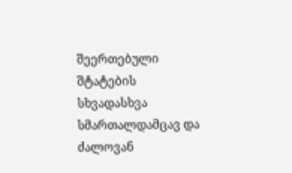შეერთებული შტატების სხვადასხვა სმართალდამცავ და ძალოვან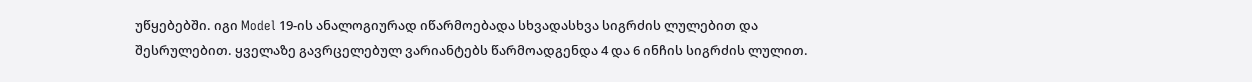უწყებებში. იგი Model 19-ის ანალოგიურად იწარმოებადა სხვადასხვა სიგრძის ლულებით და შესრულებით. ყველაზე გავრცელებულ ვარიანტებს წარმოადგენდა 4 და 6 ინჩის სიგრძის ლულით.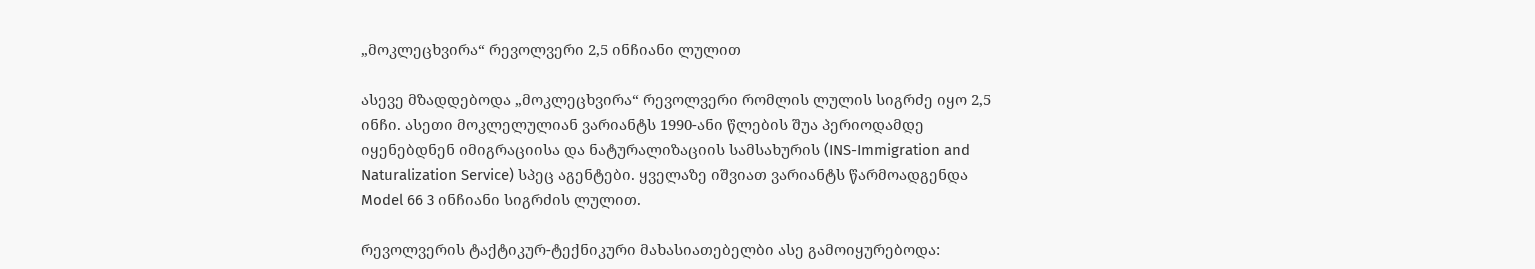„მოკლეცხვირა“ რევოლვერი 2,5 ინჩიანი ლულით

ასევე მზადდებოდა „მოკლეცხვირა“ რევოლვერი რომლის ლულის სიგრძე იყო 2,5 ინჩი. ასეთი მოკლელულიან ვარიანტს 1990-ანი წლების შუა პერიოდამდე იყენებდნენ იმიგრაციისა და ნატურალიზაციის სამსახურის (INS-Immigration and Naturalization Service) სპეც აგენტები. ყველაზე იშვიათ ვარიანტს წარმოადგენდა Model 66 3 ინჩიანი სიგრძის ლულით.

რევოლვერის ტაქტიკურ-ტექნიკური მახასიათებელბი ასე გამოიყურებოდა: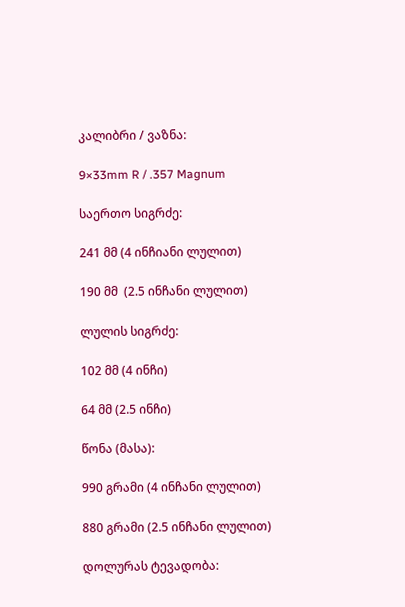კალიბრი / ვაზნა:

9×33mm R / .357 Magnum

საერთო სიგრძე:

241 მმ (4 ინჩიანი ლულით)

190 მმ  (2.5 ინჩანი ლულით)

ლულის სიგრძე:

102 მმ (4 ინჩი)

64 მმ (2.5 ინჩი)

წონა (მასა):

990 გრამი (4 ინჩანი ლულით)

880 გრამი (2.5 ინჩანი ლულით)

დოლურას ტევადობა: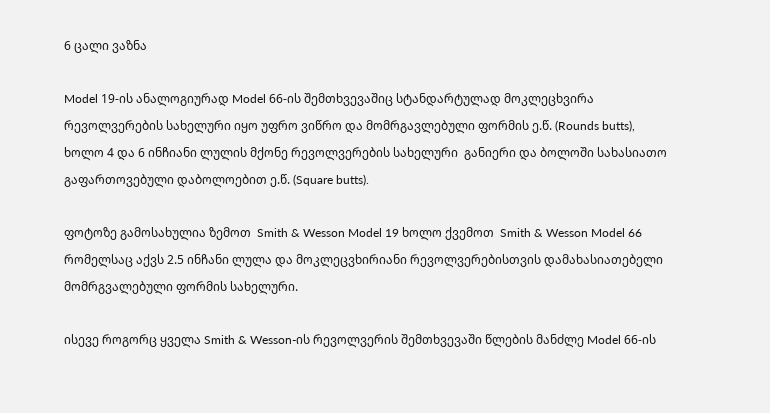6 ცალი ვაზნა

Model 19-ის ანალოგიურად Model 66-ის შემთხვევაშიც სტანდარტულად მოკლეცხვირა რევოლვერების სახელური იყო უფრო ვიწრო და მომრგავლებული ფორმის ე.წ. (Rounds butts), ხოლო 4 და 6 ინჩიანი ლულის მქონე რევოლვერების სახელური  განიერი და ბოლოში სახასიათო გაფართოვებული დაბოლოებით ე.წ. (Square butts).

ფოტოზე გამოსახულია ზემოთ  Smith & Wesson Model 19 ხოლო ქვემოთ  Smith & Wesson Model 66 რომელსაც აქვს 2.5 ინჩანი ლულა და მოკლეცვხირიანი რევოლვერებისთვის დამახასიათებელი მომრგვალებული ფორმის სახელური.

ისევე როგორც ყველა Smith & Wesson-ის რევოლვერის შემთხვევაში წლების მანძლე Model 66-ის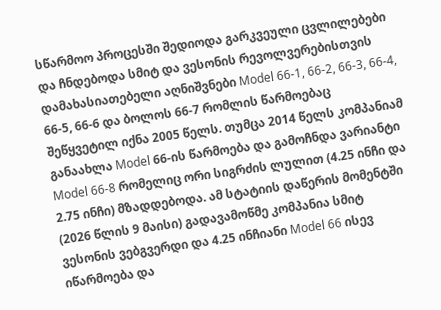სწარმოო პროცესში შედიოდა გარკვეული ცვლილებები და ჩნდებოდა სმიტ და ვესონის რევოლვერებისთვის  დამახასიათებელი აღნიშვნები Model 66-1, 66-2, 66-3, 66-4, 66-5, 66-6 და ბოლოს 66-7 რომლის წარმოებაც შეწყვეტილ იქნა 2005 წელს. თუმცა 2014 წელს კომპანიამ განაახლა Model 66-ის წარმოება და გამოჩნდა ვარიანტი Model 66-8 რომელიც ორი სიგრძის ლულით (4.25 ინჩი და 2.75 ინჩი) მზადდებოდა. ამ სტატიის დაწერის მომენტში (2026 წლის 9 მაისი) გადავამოწმე კომპანია სმიტ ვესონის ვებგვერდი და 4.25 ინჩიანი Model 66 ისევ იწარმოება და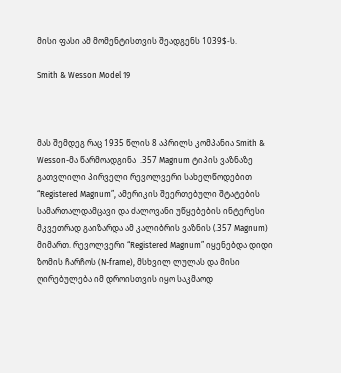მისი ფასი ამ მომენტისთვის შეადგენს 1039$-ს.

Smith & Wesson Model 19



მას შემდეგ რაც 1935 წლის 8 აპრილს კომპანია Smith & Wesson-მა წარმოადგინა  .357 Magnum ტიპის ვაზნაზე გათვლილი პირველი რევოლვერი სახელწოდებით “Registered Magnum”, ამერიკის შეერთებული შტატების სამართალდამცავი და ძალოვანი უწყებების ინტერესი მკვეთრად გაიზარდა ამ კალიბრის ვაზნის (.357 Magnum) მიმართ. რევოლვერი “Registered Magnum” იყენებდა დიდი ზომის ჩარჩოს (N-frame), მსხვილ ლულას და მისი ღირებულება იმ დროისთვის იყო საკმაოდ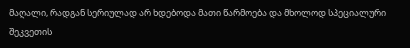მაღალი, რადგან სერიულად არ ხდებოდა მათი წარმოება და მხოლოდ სპეციალური შეკვეთის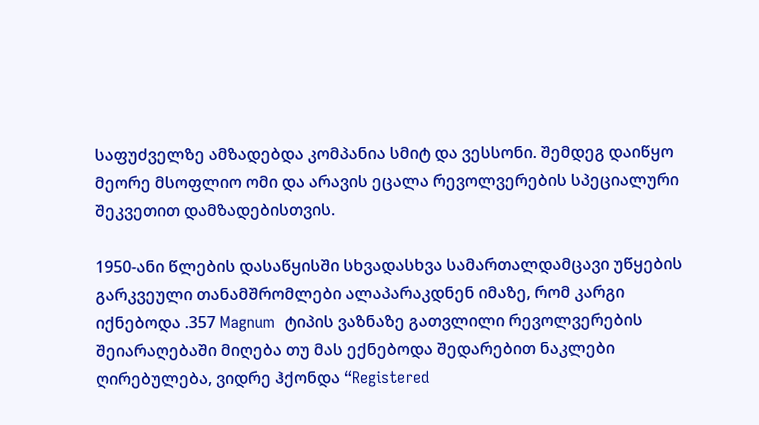საფუძველზე ამზადებდა კომპანია სმიტ და ვესსონი. შემდეგ დაიწყო მეორე მსოფლიო ომი და არავის ეცალა რევოლვერების სპეციალური შეკვეთით დამზადებისთვის.

1950-ანი წლების დასაწყისში სხვადასხვა სამართალდამცავი უწყების გარკვეული თანამშრომლები ალაპარაკდნენ იმაზე, რომ კარგი იქნებოდა .357 Magnum  ტიპის ვაზნაზე გათვლილი რევოლვერების შეიარაღებაში მიღება თუ მას ექნებოდა შედარებით ნაკლები ღირებულება, ვიდრე ჰქონდა “Registered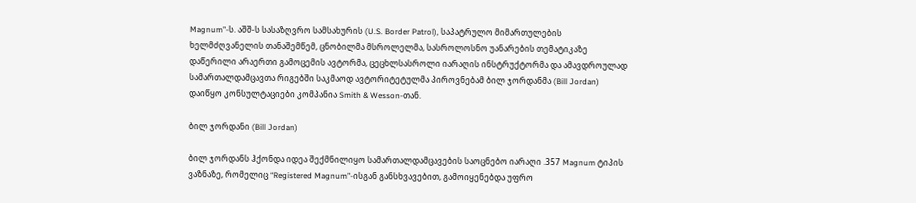Magnum”-ს. აშშ-ს სასაზღვრო სამსახურის (U.S. Border Patrol), საპატრულო მიმართულების ხელმძღვანელის თანაშემწემ, ცნობილმა მსროლელმა, სასროლოსნო უანარების თემატიკაზე დაწერილი არაერთი გამოცემის ავტორმა, ცეცხლსასროლი იარაღის ინსტრუქტორმა და ამავდროულად სამართალდამცავთა რიგებში საკმაოდ ავტორიტეტულმა პიროვნებამ ბილ ჯორდანმა (Bill Jordan) დაიწყო კონსულტაციები კომპანია Smith & Wesson-თან.

ბილ ჯორდანი (Bill Jordan)

ბილ ჯორდანს ჰქონდა იდეა შექმნილიყო სამართალდამცავების საოცნებო იარაღი .357 Magnum ტიპის ვაზნაზე, რომელიც “Registered Magnum”-ისგან განსხვავებით, გამოიყენებდა უფრო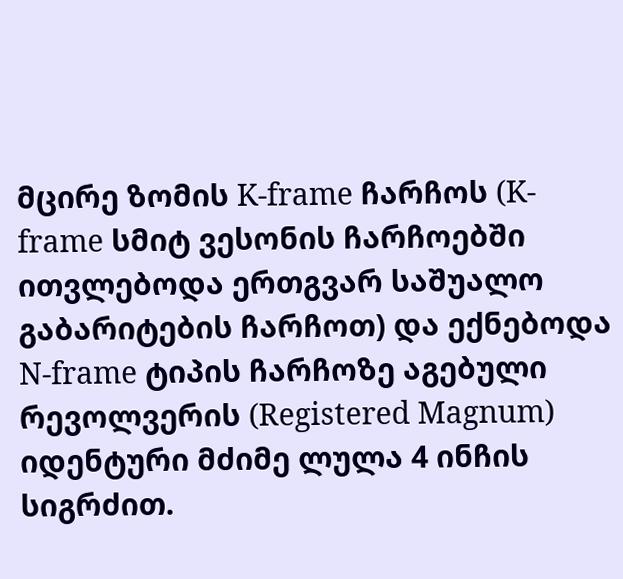მცირე ზომის K-frame ჩარჩოს (K-frame სმიტ ვესონის ჩარჩოებში ითვლებოდა ერთგვარ საშუალო გაბარიტების ჩარჩოთ) და ექნებოდა N-frame ტიპის ჩარჩოზე აგებული რევოლვერის (Registered Magnum) იდენტური მძიმე ლულა 4 ინჩის სიგრძით.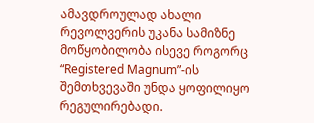ამავდროულად ახალი რევოლვერის უკანა სამიზნე მოწყობილობა ისევე როგორც “Registered Magnum”-ის შემთხვევაში უნდა ყოფილიყო რეგულირებადი.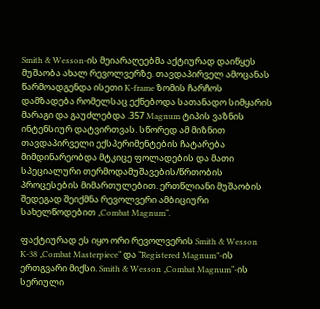Smith & Wesson-ის მეიარაღეებმა აქტიურად დაიწყეს მუშაობა ახალ რევოლვერზე. თავდაპირველ ამოცანას წარმოადგენდა ისეთი K-frame ზომის ჩარჩოს დამზადება რომელსაც ექნებოდა სათანადო სიმყარის მარაგი და გაუძლებდა .357 Magnum ტიპის ვაზნის ინტენსიურ დატვირთვას. სწორედ ამ მიზნით თავდაპირველი ექსპერიმენტების ჩატარება მიმდინარეობდა მტკიცე ფოლადების და მათი სპეციალური თერმოდამუშავების/წრთობის პროცესების მიმართულებით. ერთწლიანი მუშაობის შედეგად შეიქმნა რევოლვერი ამბიციური სახელწოდებით „Combat Magnum“.

ფაქტიურად ეს იყო ორი რევოლვერის Smith & Wesson K-38 „Combat Masterpiece“ და “Registered Magnum”-ის ერთგვარი მიქსი. Smith & Wesson „Combat Magnum“-ის სერიული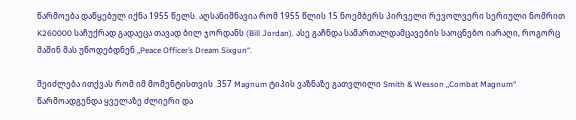წარმოება დაწყებულ იქნა 1955 წელს. აღსანიშნავია რომ 1955 წლის 15 ნოემბერს პირველი რევოლვერი სერიული ნომრით K260000 საჩუქრად გადაეცა თავად ბილ ჯორდანს (Bill Jordan). ასე გაჩნდა სამართალდამცავების საოცნებო იარაღი, როგორც მაშინ მას უწოდებდნენ „Peace Officer’s Dream Sixgun“.

შეიძლება ითქვას რომ იმ მომენტისთვის .357 Magnum ტიპის ვაზნაზე გათვლილი Smith & Wesson „Combat Magnum“ წარმოადგენდა ყველაზე ძლიერი და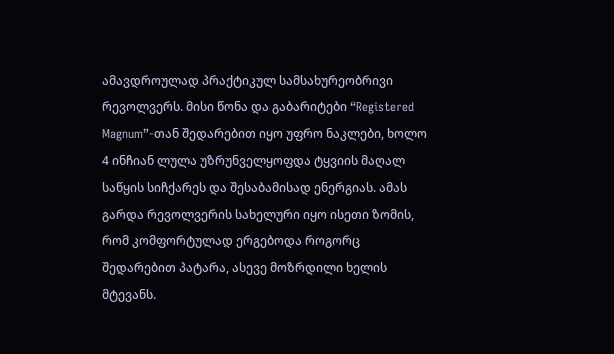ამავდროულად პრაქტიკულ სამსახურეობრივი რევოლვერს. მისი წონა და გაბარიტები “Registered Magnum”-თან შედარებით იყო უფრო ნაკლები, ხოლო 4 ინჩიან ლულა უზრუნველყოფდა ტყვიის მაღალ საწყის სიჩქარეს და შესაბამისად ენერგიას. ამას გარდა რევოლვერის სახელური იყო ისეთი ზომის, რომ კომფორტულად ერგებოდა როგორც შედარებით პატარა, ასევე მოზრდილი ხელის მტევანს.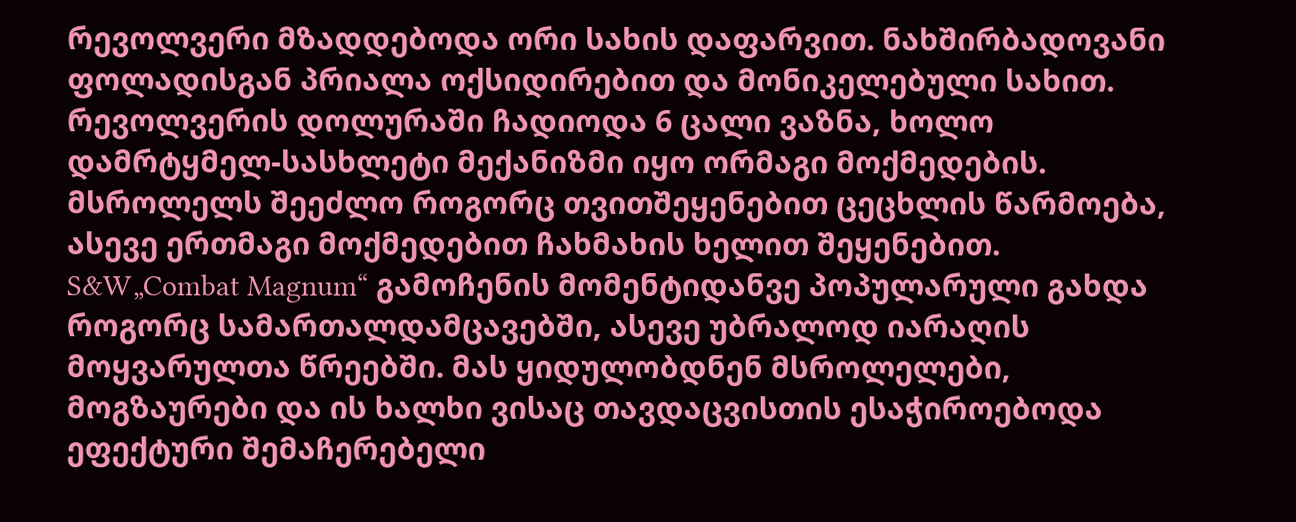რევოლვერი მზადდებოდა ორი სახის დაფარვით. ნახშირბადოვანი ფოლადისგან პრიალა ოქსიდირებით და მონიკელებული სახით. რევოლვერის დოლურაში ჩადიოდა 6 ცალი ვაზნა, ხოლო დამრტყმელ-სასხლეტი მექანიზმი იყო ორმაგი მოქმედების. მსროლელს შეეძლო როგორც თვითშეყენებით ცეცხლის წარმოება, ასევე ერთმაგი მოქმედებით ჩახმახის ხელით შეყენებით. S&W„Combat Magnum“ გამოჩენის მომენტიდანვე პოპულარული გახდა როგორც სამართალდამცავებში, ასევე უბრალოდ იარაღის მოყვარულთა წრეებში. მას ყიდულობდნენ მსროლელები, მოგზაურები და ის ხალხი ვისაც თავდაცვისთის ესაჭიროებოდა ეფექტური შემაჩერებელი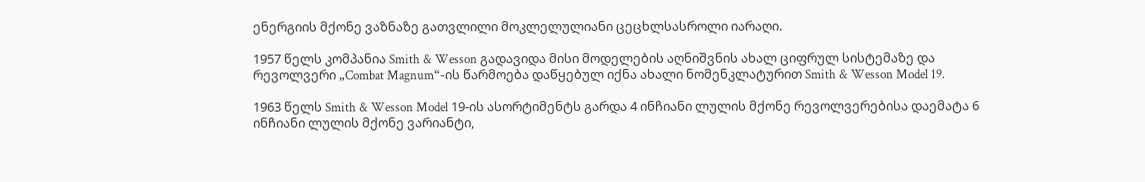ენერგიის მქონე ვაზნაზე გათვლილი მოკლელულიანი ცეცხლსასროლი იარაღი.

1957 წელს კომპანია Smith & Wesson გადავიდა მისი მოდელების აღნიშვნის ახალ ციფრულ სისტემაზე და რევოლვერი „Combat Magnum“-ის წარმოება დაწყებულ იქნა ახალი ნომენკლატურით Smith & Wesson Model 19.

1963 წელს Smith & Wesson Model 19-ის ასორტიმენტს გარდა 4 ინჩიანი ლულის მქონე რევოლვერებისა დაემატა 6 ინჩიანი ლულის მქონე ვარიანტი,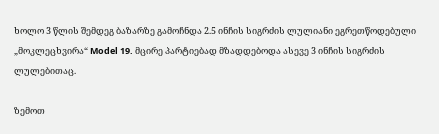ხოლო 3 წლის შემდეგ ბაზარზე გამოჩნდა 2.5 ინჩის სიგრძის ლულიანი ეგრეთწოდებული „მოკლეცხვირა“ Model 19. მცირე პარტიებად მზადდებოდა ასევე 3 ინჩის სიგრძის ლულებითაც.

ზემოთ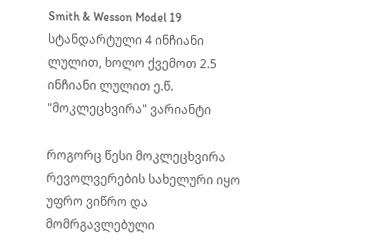Smith & Wesson Model 19 სტანდარტული 4 ინჩიანი ლულით, ხოლო ქვემოთ 2.5 ინჩიანი ლულით ე.წ. "მოკლეცხვირა" ვარიანტი

როგორც წესი მოკლეცხვირა რევოლვერების სახელური იყო უფრო ვიწრო და მომრგავლებული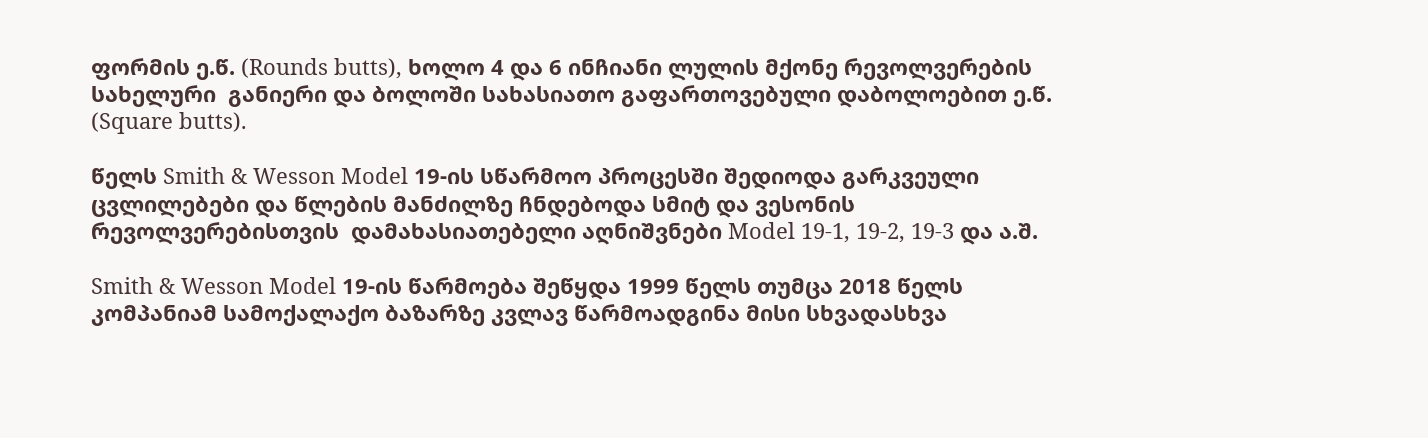ფორმის ე.წ. (Rounds butts), ხოლო 4 და 6 ინჩიანი ლულის მქონე რევოლვერების სახელური  განიერი და ბოლოში სახასიათო გაფართოვებული დაბოლოებით ე.წ. (Square butts).

წელს Smith & Wesson Model 19-ის სწარმოო პროცესში შედიოდა გარკვეული ცვლილებები და წლების მანძილზე ჩნდებოდა სმიტ და ვესონის რევოლვერებისთვის  დამახასიათებელი აღნიშვნები Model 19-1, 19-2, 19-3 და ა.შ.

Smith & Wesson Model 19-ის წარმოება შეწყდა 1999 წელს თუმცა 2018 წელს კომპანიამ სამოქალაქო ბაზარზე კვლავ წარმოადგინა მისი სხვადასხვა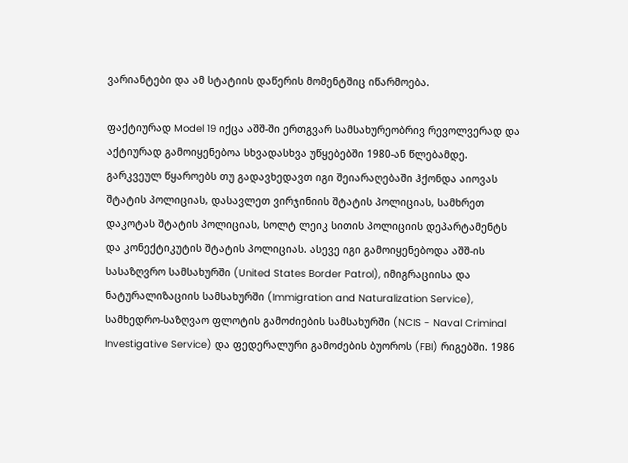ვარიანტები და ამ სტატიის დაწერის მომენტშიც იწარმოება.

ფაქტიურად Model 19 იქცა აშშ-ში ერთგვარ სამსახურეობრივ რევოლვერად და აქტიურად გამოიყენებოა სხვადასხვა უწყებებში 1980-ან წლებამდე. გარკვეულ წყაროებს თუ გადავხედავთ იგი შეიარაღებაში ჰქონდა აიოვას შტატის პოლიციას, დასავლეთ ვირჯინიის შტატის პოლიციას, სამხრეთ დაკოტას შტატის პოლიციას, სოლტ ლეიკ სითის პოლიციის დეპარტამენტს და კონექტიკუტის შტატის პოლიციას. ასევე იგი გამოიყენებოდა აშშ-ის სასაზღვრო სამსახურში (United States Border Patrol), იმიგრაციისა და ნატურალიზაციის სამსახურში (Immigration and Naturalization Service), სამხედრო-საზღვაო ფლოტის გამოძიების სამსახურში (NCIS - Naval Criminal Investigative Service) და ფედერალური გამოძების ბუოროს (FBI) რიგებში. 1986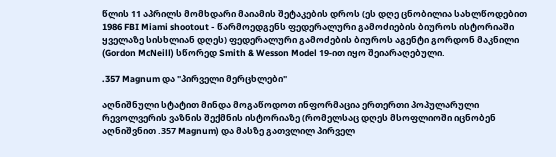წლის 11 აპრილს მომხდარი მაიამის შეტაკების დროს (ეს დღე ცნობილია სახლწოდებით 1986 FBI Miami shootout - წარმოედგენს ფედერალური გამოძიების ბიუროს ისტორიაში ყველაზე სისხლიან დღეს) ფედერალური გამოძების ბიუროს აგენტი გორდონ მაკნილი (Gordon McNeill) სწორედ Smith & Wesson Model 19-ით იყო შეიარაღებული.

.357 Magnum და "პირველი მერცხლები"

აღნიშნული სტატით მინდა მოგაწოდოთ ინფორმაცია ერთერთი პოპულარული რევოლვერის ვაზნის შექმნის ისტორიაზე (რომელსაც დღეს მსოფლიოში იცნობენ აღნიშვნით .357 Magnum) და მასზე გათვლილ პირველ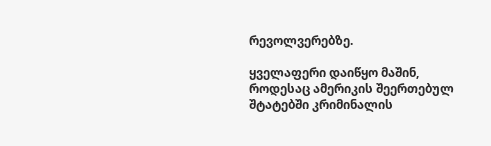რევოლვერებზე.

ყველაფერი დაიწყო მაშინ, როდესაც ამერიკის შეერთებულ შტატებში კრიმინალის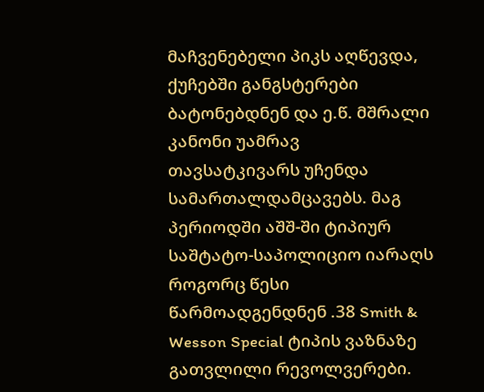მაჩვენებელი პიკს აღწევდა, ქუჩებში განგსტერები ბატონებდნენ და ე.წ. მშრალი კანონი უამრავ თავსატკივარს უჩენდა სამართალდამცავებს. მაგ პერიოდში აშშ-ში ტიპიურ საშტატო-საპოლიციო იარაღს როგორც წესი წარმოადგენდნენ .38 Smith & Wesson Special ტიპის ვაზნაზე გათვლილი რევოლვერები.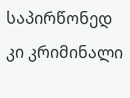საპირწონედ კი კრიმინალი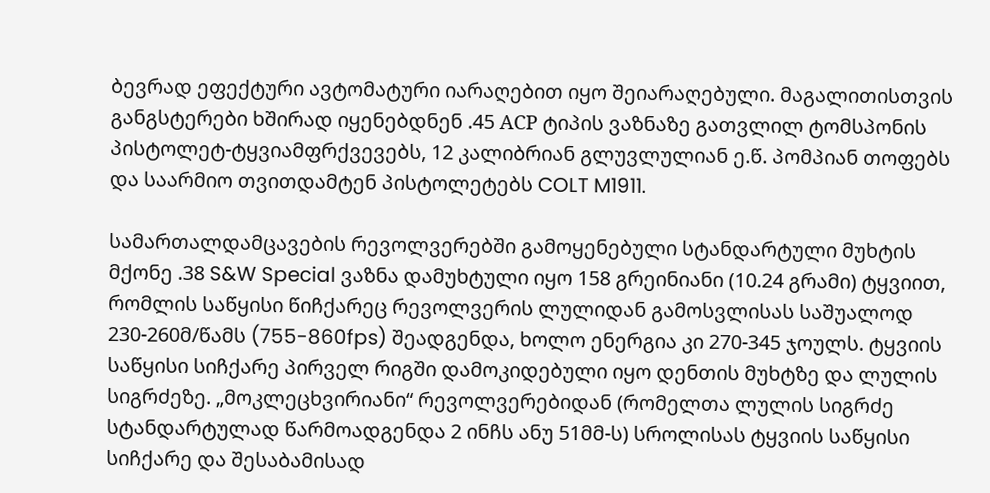ბევრად ეფექტური ავტომატური იარაღებით იყო შეიარაღებული. მაგალითისთვის განგსტერები ხშირად იყენებდნენ .45 АCP ტიპის ვაზნაზე გათვლილ ტომსპონის პისტოლეტ-ტყვიამფრქვევებს, 12 კალიბრიან გლუვლულიან ე.წ. პომპიან თოფებს და საარმიო თვითდამტენ პისტოლეტებს COLT M1911.

სამართალდამცავების რევოლვერებში გამოყენებული სტანდარტული მუხტის მქონე .38 S&W Special ვაზნა დამუხტული იყო 158 გრეინიანი (10.24 გრამი) ტყვიით, რომლის საწყისი წიჩქარეც რევოლვერის ლულიდან გამოსვლისას საშუალოდ 230-260მ/წამს (755-860fps) შეადგენდა, ხოლო ენერგია კი 270-345 ჯოულს. ტყვიის საწყისი სიჩქარე პირველ რიგში დამოკიდებული იყო დენთის მუხტზე და ლულის სიგრძეზე. „მოკლეცხვირიანი“ რევოლვერებიდან (რომელთა ლულის სიგრძე  სტანდარტულად წარმოადგენდა 2 ინჩს ანუ 51მმ-ს) სროლისას ტყვიის საწყისი სიჩქარე და შესაბამისად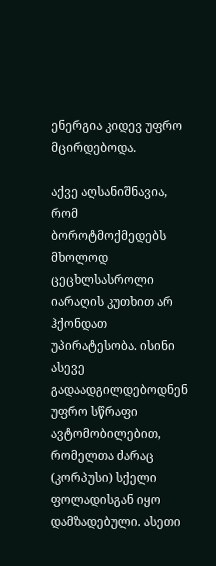ენერგია კიდევ უფრო მცირდებოდა.

აქვე აღსანიშნავია, რომ ბოროტმოქმედებს მხოლოდ ცეცხლსასროლი იარაღის კუთხით არ ჰქონდათ უპირატესობა. ისინი ასევე გადაადგილდებოდნენ უფრო სწრაფი ავტომობილებით, რომელთა ძარაც (კორპუსი) სქელი ფოლადისგან იყო დამზადებული. ასეთი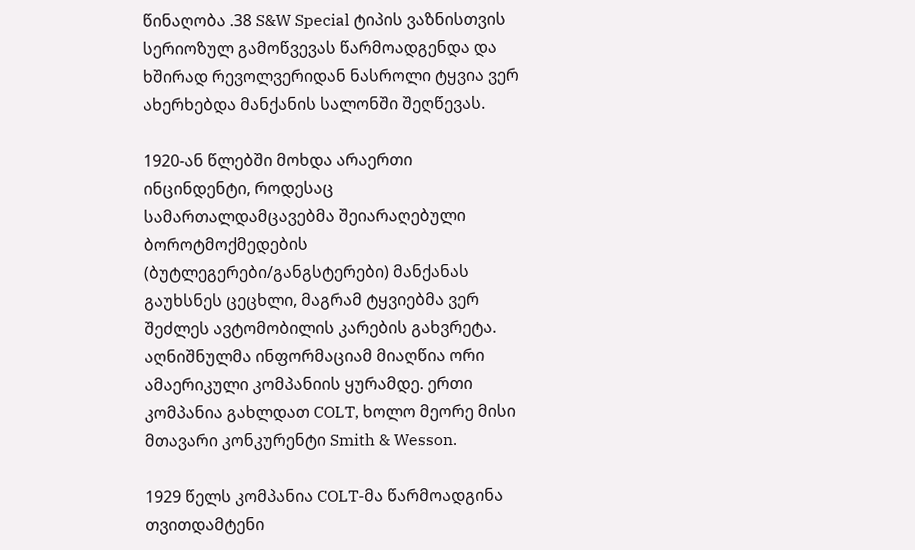წინაღობა .38 S&W Special ტიპის ვაზნისთვის სერიოზულ გამოწვევას წარმოადგენდა და ხშირად რევოლვერიდან ნასროლი ტყვია ვერ ახერხებდა მანქანის სალონში შეღწევას.

1920-ან წლებში მოხდა არაერთი ინცინდენტი, როდესაც სამართალდამცავებმა შეიარაღებული ბოროტმოქმედების (ბუტლეგერები/განგსტერები) მანქანას გაუხსნეს ცეცხლი, მაგრამ ტყვიებმა ვერ შეძლეს ავტომობილის კარების გახვრეტა. აღნიშნულმა ინფორმაციამ მიაღწია ორი ამაერიკული კომპანიის ყურამდე. ერთი კომპანია გახლდათ COLT, ხოლო მეორე მისი მთავარი კონკურენტი Smith & Wesson.

1929 წელს კომპანია COLT-მა წარმოადგინა თვითდამტენი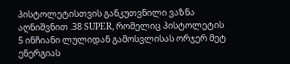პისტოლეტისთვის განკუთვნილი ვაზნა აღნიშვნით .38 SUPER, რომელიც პისტოლეტის 5 ინჩიანი ლულიდან გამოსვლისას ორჯერ მეტ ენერგიას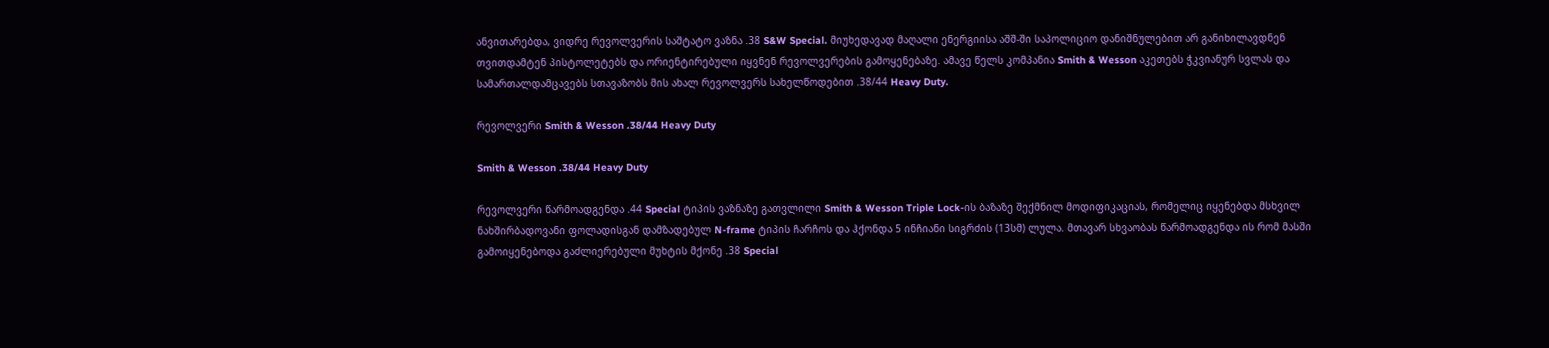ანვითარებდა, ვიდრე რევოლვერის საშტატო ვაზნა .38 S&W Special. მიუხედავად მაღალი ენერგიისა აშშ-ში საპოლიციო დანიშნულებით არ განიხილავდნენ თვითდამტენ პისტოლეტებს და ორიენტირებული იყვნენ რევოლვერების გამოყენებაზე. ამავე წელს კომპანია Smith & Wesson აკეთებს ჭკვიანურ სვლას და სამართალდამცავებს სთავაზობს მის ახალ რევოლვერს სახელწოდებით .38/44 Heavy Duty.

რევოლვერი Smith & Wesson .38/44 Heavy Duty

Smith & Wesson .38/44 Heavy Duty

რევოლვერი წარმოადგენდა .44 Special ტიპის ვაზნაზე გათვლილი Smith & Wesson Triple Lock-ის ბაზაზე შექმნილ მოდიფიკაციას, რომელიც იყენებდა მსხვილ ნახშირბადოვანი ფოლადისგან დამზადებულ N-frame ტიპის ჩარჩოს და ჰქონდა 5 ინჩიანი სიგრძის (13სმ) ლულა. მთავარ სხვაობას წარმოადგენდა ის რომ მასში გამოიყენებოდა გაძლიერებული მუხტის მქონე .38 Special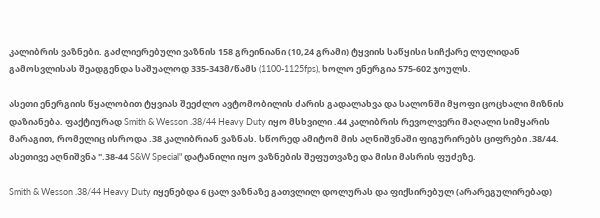კალიბრის ვაზნები. გაძლიერებული ვაზნის 158 გრეინიანი (10,24 გრამი) ტყვიის საწყისი სიჩქარე ლულიდან გამოსვლისას შეადგენდა საშუალოდ 335-343მ/წამს (1100-1125fps), ხოლო ენერგია 575-602 ჯოულს.

ასეთი ენერგიის წყალობით ტყვიას შეეძლო ავტომობილის ძარის გადალახვა და სალონში მყოფი ცოცხალი მიზნის დაზიანება. ფაქტიურად Smith & Wesson .38/44 Heavy Duty იყო მსხვილი .44 კალიბრის რევოლვერი მაღალი სიმყარის მარაგით, რომელიც ისროდა .38 კალიბრიან ვაზნას. სწორედ ამიტომ მის აღნიშვნაში ფიგურირებს ციფრები .38/44. ასეთივე აღნიშვნა ".38-44 S&W Special" დატანილი იყო ვაზნების შეფუთვაზე და მისი მასრის ფუძეზე.

Smith & Wesson .38/44 Heavy Duty იყენებდა 6 ცალ ვაზნაზე გათვლილ დოლურას და ფიქსირებულ (არარეგულირებად)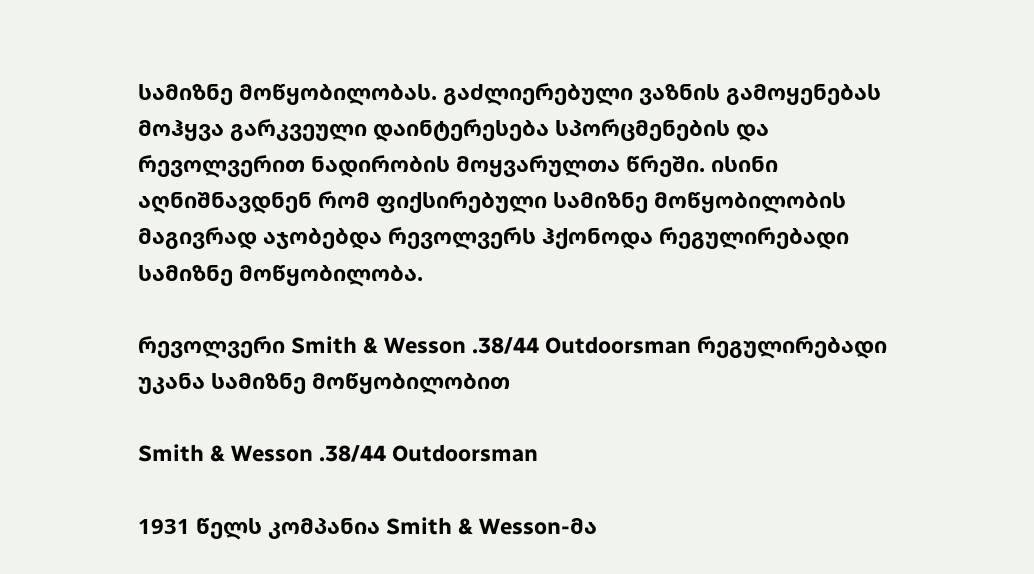სამიზნე მოწყობილობას. გაძლიერებული ვაზნის გამოყენებას მოჰყვა გარკვეული დაინტერესება სპორცმენების და რევოლვერით ნადირობის მოყვარულთა წრეში. ისინი აღნიშნავდნენ რომ ფიქსირებული სამიზნე მოწყობილობის მაგივრად აჯობებდა რევოლვერს ჰქონოდა რეგულირებადი სამიზნე მოწყობილობა.

რევოლვერი Smith & Wesson .38/44 Outdoorsman რეგულირებადი უკანა სამიზნე მოწყობილობით

Smith & Wesson .38/44 Outdoorsman

1931 წელს კომპანია Smith & Wesson-მა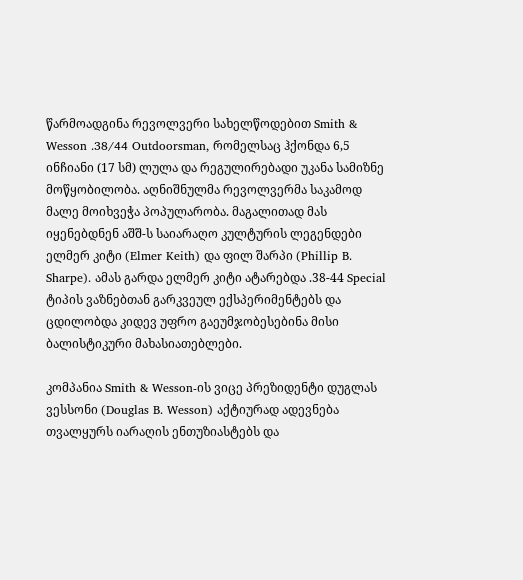წარმოადგინა რევოლვერი სახელწოდებით Smith & Wesson .38/44 Outdoorsman, რომელსაც ჰქონდა 6,5 ინჩიანი (17 სმ) ლულა და რეგულირებადი უკანა სამიზნე მოწყობილობა. აღნიშნულმა რევოლვერმა საკამოდ მალე მოიხვეჭა პოპულარობა. მაგალითად მას იყენებდნენ აშშ-ს საიარაღო კულტურის ლეგენდები ელმერ კიტი (Elmer Keith) და ფილ შარპი (Phillip B. Sharpe). ამას გარდა ელმერ კიტი ატარებდა .38-44 Special ტიპის ვაზნებთან გარკვეულ ექსპერიმენტებს და ცდილობდა კიდევ უფრო გაეუმჯობესებინა მისი ბალისტიკური მახასიათებლები.

კომპანია Smith & Wesson-ის ვიცე პრეზიდენტი დუგლას ვესსონი (Douglas B. Wesson) აქტიურად ადევნება თვალყურს იარაღის ენთუზიასტებს და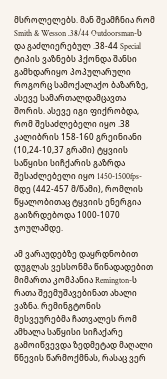მსროლელებს. მან შეამჩნია რომ Smith & Wesson .38/44 Outdoorsman-ს და გაძლიერებულ .38-44 Special ტიპის ვაზნებს ჰქონდა შანსი გამხდარიყო პოპულარული როგორც სამოქალაქო ბაზარზე, ასევე სამართალდამცავთა შორის. ასევე იგი ფიქრობდა, რომ შესაძლებელი იყო .38 კალიბრის 158-160 გრეინიანი (10,24-10,37 გრამი) ტყვიის საწყისი სიჩქარის გაზრდა შესაძლებელი იყო 1450-1500fps-მდე (442-457 მ/წამი), რომლის წყალობითაც ტყვიის ენერგია გაიზრდებოდა 1000-1070 ჯოულამდე.

ამ ვარაუდებზე დაყრდნობით დუგლას ვესსონმა წინადადებით მიმართა კომპანია Remington-ს რათა შეემუშავებინათ ახალი ვაზნა. რემინგტონის მესვეურებმა ჩათვალეს რომ ამხალა საწყისი სიჩაქარე გამოიწვევდა ზედმეტად მაღალი წნევის წარმოქმნას, რასაც ვერ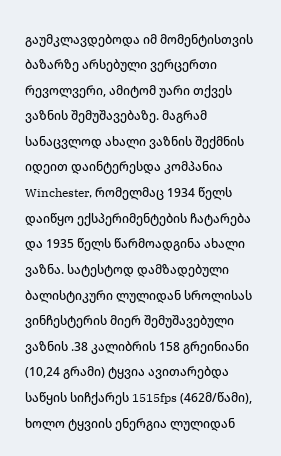გაუმკლავდებოდა იმ მომენტისთვის ბაზარზე არსებული ვერცერთი რევოლვერი, ამიტომ უარი თქვეს ვაზნის შემუშავებაზე. მაგრამ სანაცვლოდ ახალი ვაზნის შექმნის იდეით დაინტერესდა კომპანია Winchester, რომელმაც 1934 წელს დაიწყო ექსპერიმენტების ჩატარება და 1935 წელს წარმოადგინა ახალი ვაზნა. სატესტოდ დამზადებული ბალისტიკური ლულიდან სროლისას ვინჩესტერის მიერ შემუშავებული ვაზნის .38 კალიბრის 158 გრეინიანი (10,24 გრამი) ტყვია ავითარებდა საწყის სიჩქარეს 1515fps (462მ/წამი), ხოლო ტყვიის ენერგია ლულიდან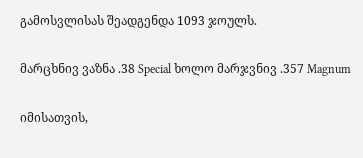გამოსვლისას შეადგენდა 1093 ჯოულს.

მარცხნივ ვაზნა .38 Special ხოლო მარჯვნივ .357 Magnum

იმისათვის,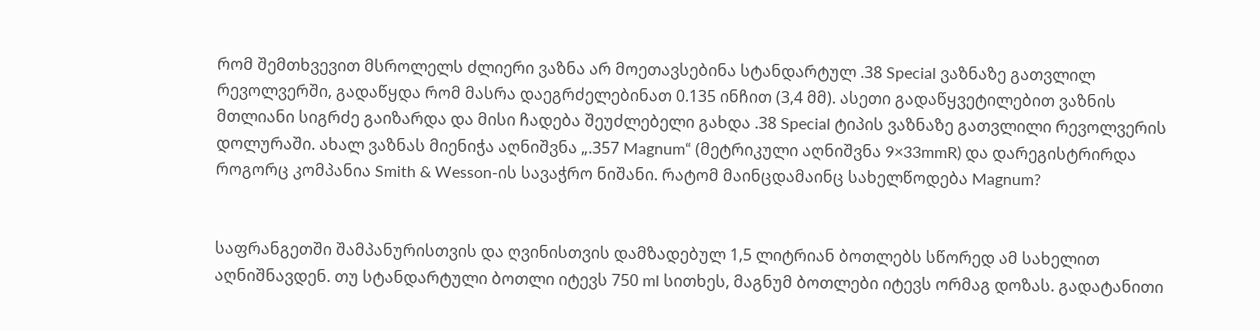რომ შემთხვევით მსროლელს ძლიერი ვაზნა არ მოეთავსებინა სტანდარტულ .38 Special ვაზნაზე გათვლილ რევოლვერში, გადაწყდა რომ მასრა დაეგრძელებინათ 0.135 ინჩით (3,4 მმ). ასეთი გადაწყვეტილებით ვაზნის მთლიანი სიგრძე გაიზარდა და მისი ჩადება შეუძლებელი გახდა .38 Special ტიპის ვაზნაზე გათვლილი რევოლვერის დოლურაში. ახალ ვაზნას მიენიჭა აღნიშვნა „.357 Magnum“ (მეტრიკული აღნიშვნა 9×33mmR) და დარეგისტრირდა როგორც კომპანია Smith & Wesson-ის სავაჭრო ნიშანი. რატომ მაინცდამაინც სახელწოდება Magnum?


საფრანგეთში შამპანურისთვის და ღვინისთვის დამზადებულ 1,5 ლიტრიან ბოთლებს სწორედ ამ სახელით აღნიშნავდენ. თუ სტანდარტული ბოთლი იტევს 750 ml სითხეს, მაგნუმ ბოთლები იტევს ორმაგ დოზას. გადატანითი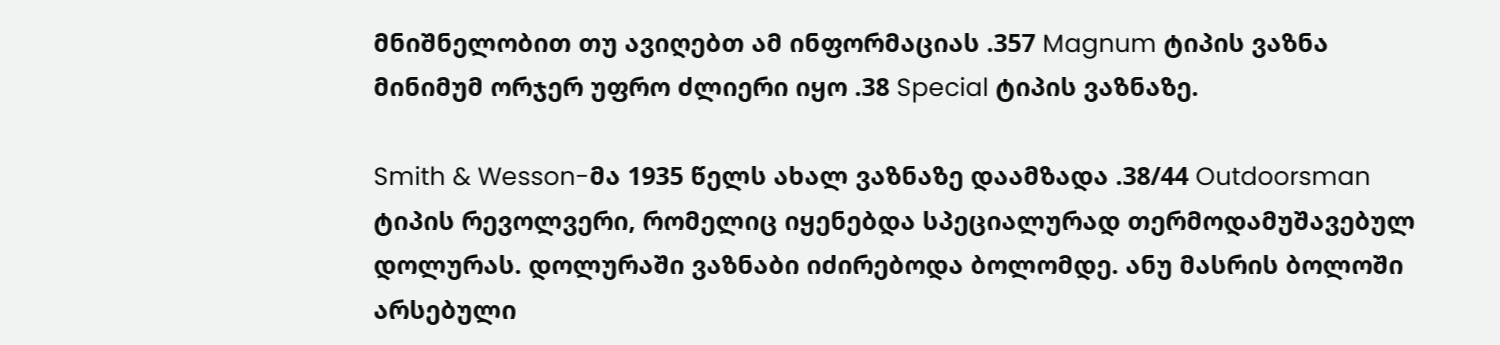მნიშნელობით თუ ავიღებთ ამ ინფორმაციას .357 Magnum ტიპის ვაზნა მინიმუმ ორჯერ უფრო ძლიერი იყო .38 Special ტიპის ვაზნაზე.

Smith & Wesson-მა 1935 წელს ახალ ვაზნაზე დაამზადა .38/44 Outdoorsman ტიპის რევოლვერი, რომელიც იყენებდა სპეციალურად თერმოდამუშავებულ დოლურას. დოლურაში ვაზნაბი იძირებოდა ბოლომდე. ანუ მასრის ბოლოში არსებული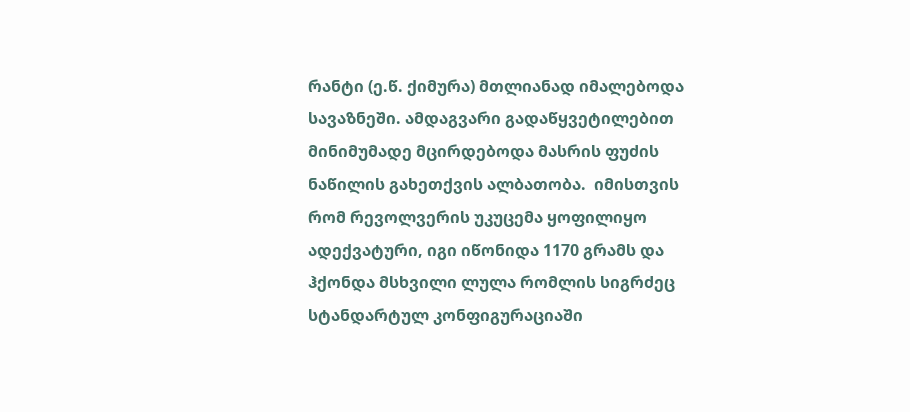რანტი (ე.წ. ქიმურა) მთლიანად იმალებოდა სავაზნეში. ამდაგვარი გადაწყვეტილებით მინიმუმადე მცირდებოდა მასრის ფუძის ნაწილის გახეთქვის ალბათობა.  იმისთვის რომ რევოლვერის უკუცემა ყოფილიყო ადექვატური, იგი იწონიდა 1170 გრამს და ჰქონდა მსხვილი ლულა რომლის სიგრძეც სტანდარტულ კონფიგურაციაში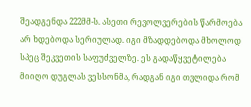შეადგენდა 222მმ-ს. ასეთი რევოლვერების წარმოება არ ხდებოდა სერიულად. იგი მზადდებოდა მხოლოდ სპეც შეკვეთის საფუძველზე. ეს გადაწყვეტილება მიიღო დუგლას ვესსონმა, რადგან იგი თვლიდა რომ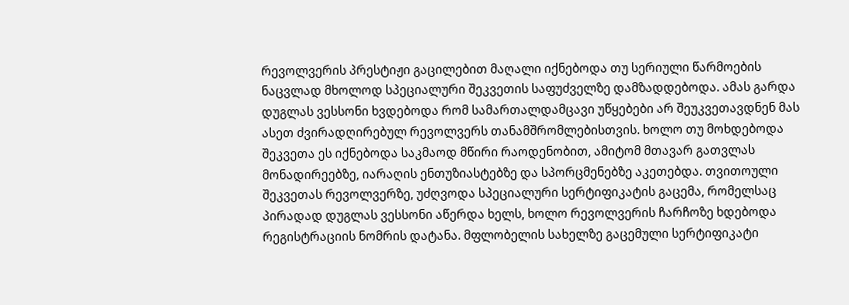რევოლვერის პრესტიჟი გაცილებით მაღალი იქნებოდა თუ სერიული წარმოების ნაცვლად მხოლოდ სპეციალური შეკვეთის საფუძველზე დამზადდებოდა. ამას გარდა დუგლას ვესსონი ხვდებოდა რომ სამართალდამცავი უწყებები არ შეუკვეთავდნენ მას ასეთ ძვირადღირებულ რევოლვერს თანამშრომლებისთვის. ხოლო თუ მოხდებოდა შეკვეთა ეს იქნებოდა საკმაოდ მწირი რაოდენობით, ამიტომ მთავარ გათვლას მონადირეებზე, იარაღის ენთუზიასტებზე და სპორცმენებზე აკეთებდა. თვითოული შეკვეთას რევოლვერზე, უძღვოდა სპეციალური სერტიფიკატის გაცემა, რომელსაც პირადად დუგლას ვესსონი აწერდა ხელს, ხოლო რევოლვერის ჩარჩოზე ხდებოდა რეგისტრაციის ნომრის დატანა. მფლობელის სახელზე გაცემული სერტიფიკატი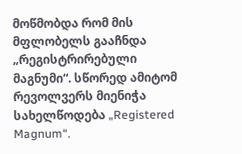მოწმობდა რომ მის მფლობელს გააჩნდა „რეგისტრირებული მაგნუმი“. სწორედ ამიტომ რევოლვერს მიენიჭა სახელწოდება „Registered Magnum“.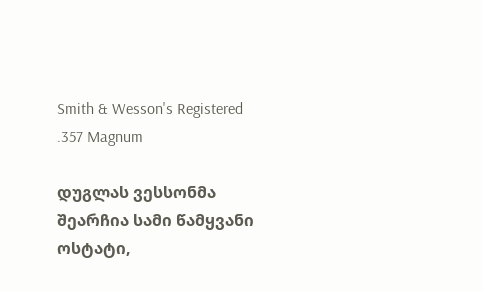Smith & Wesson's Registered .357 Magnum

დუგლას ვესსონმა შეარჩია სამი წამყვანი ოსტატი,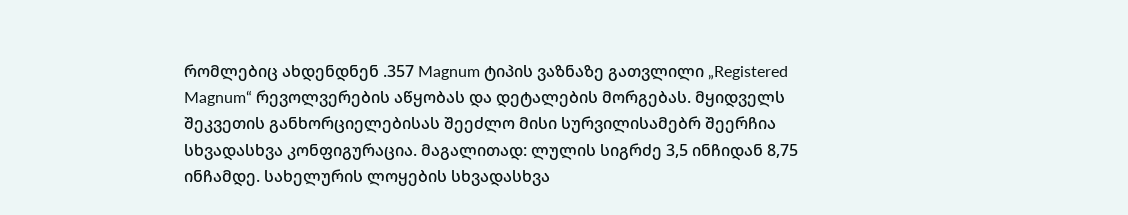რომლებიც ახდენდნენ .357 Magnum ტიპის ვაზნაზე გათვლილი „Registered Magnum“ რევოლვერების აწყობას და დეტალების მორგებას. მყიდველს შეკვეთის განხორციელებისას შეეძლო მისი სურვილისამებრ შეერჩია სხვადასხვა კონფიგურაცია. მაგალითად: ლულის სიგრძე 3,5 ინჩიდან 8,75 ინჩამდე. სახელურის ლოყების სხვადასხვა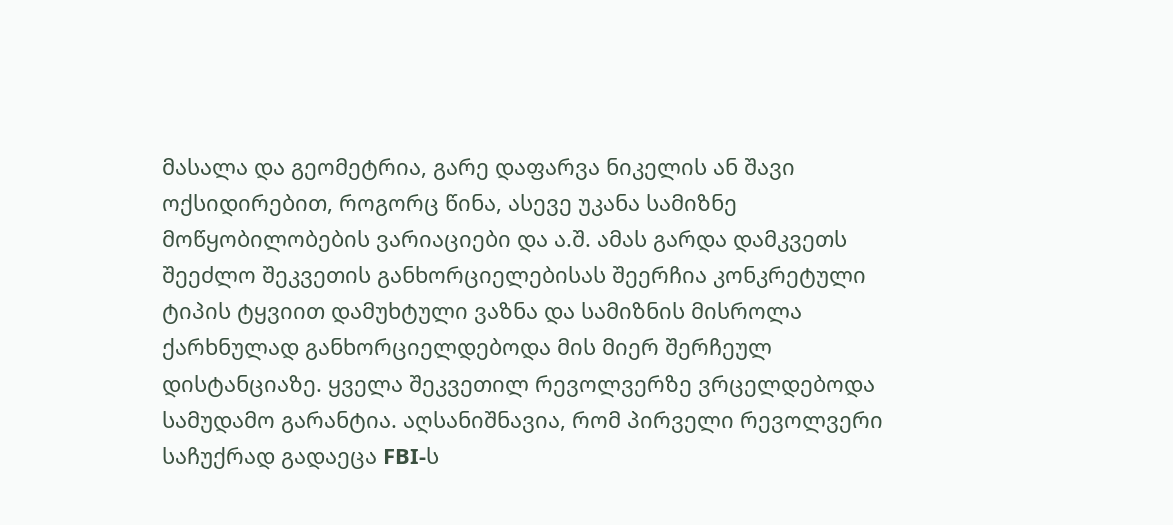მასალა და გეომეტრია, გარე დაფარვა ნიკელის ან შავი ოქსიდირებით, როგორც წინა, ასევე უკანა სამიზნე მოწყობილობების ვარიაციები და ა.შ. ამას გარდა დამკვეთს შეეძლო შეკვეთის განხორციელებისას შეერჩია კონკრეტული ტიპის ტყვიით დამუხტული ვაზნა და სამიზნის მისროლა ქარხნულად განხორციელდებოდა მის მიერ შერჩეულ დისტანციაზე. ყველა შეკვეთილ რევოლვერზე ვრცელდებოდა სამუდამო გარანტია. აღსანიშნავია, რომ პირველი რევოლვერი საჩუქრად გადაეცა FBI-ს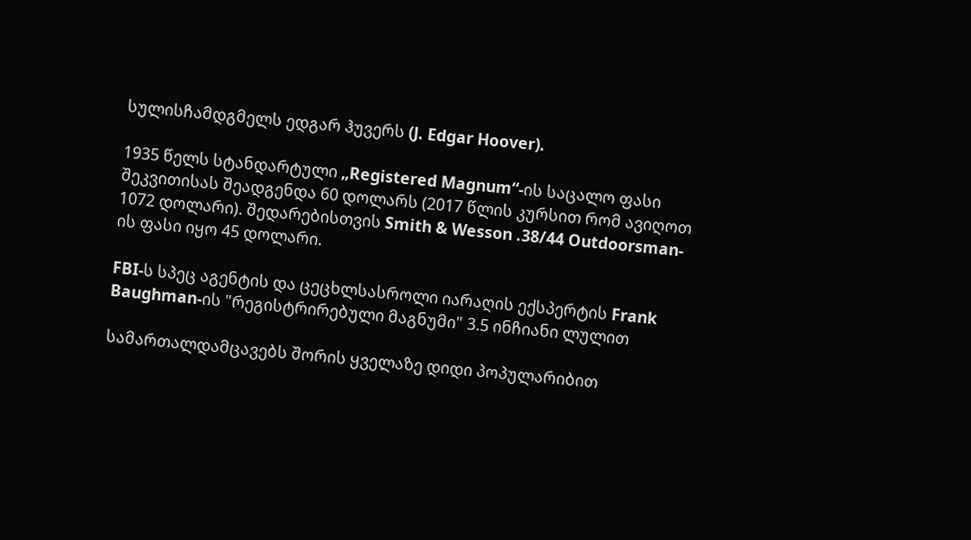სულისჩამდგმელს ედგარ ჰუვერს (J. Edgar Hoover).

1935 წელს სტანდარტული „Registered Magnum“-ის საცალო ფასი შეკვითისას შეადგენდა 60 დოლარს (2017 წლის კურსით რომ ავიღოთ 1072 დოლარი). შედარებისთვის Smith & Wesson .38/44 Outdoorsman-ის ფასი იყო 45 დოლარი.

FBI-ს სპეც აგენტის და ცეცხლსასროლი იარაღის ექსპერტის Frank Baughman-ის "რეგისტრირებული მაგნუმი" 3.5 ინჩიანი ლულით

სამართალდამცავებს შორის ყველაზე დიდი პოპულარიბით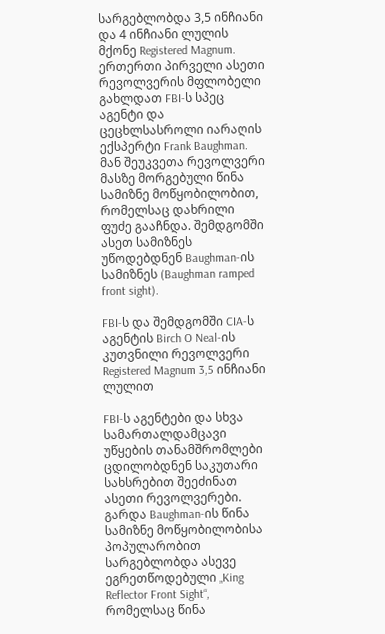სარგებლობდა 3,5 ინჩიანი და 4 ინჩიანი ლულის მქონე Registered Magnum. ერთერთი პირველი ასეთი რევოლვერის მფლობელი გახლდათ FBI-ს სპეც აგენტი და ცეცხლსასროლი იარაღის ექსპერტი Frank Baughman. მან შეუკვეთა რევოლვერი მასზე მორგებული წინა სამიზნე მოწყობილობით, რომელსაც დახრილი ფუძე გააჩნდა. შემდგომში ასეთ სამიზნეს უწოდებდნენ Baughman-ის სამიზნეს (Baughman ramped front sight).

FBI-ს და შემდგომში CIA-ს აგენტის Birch O Neal-ის კუთვნილი რევოლვერი Registered Magnum 3,5 ინჩიანი ლულით

FBI-ს აგენტები და სხვა სამართალდამცავი უწყების თანამშრომლები ცდილობდნენ საკუთარი სახსრებით შეეძინათ ასეთი რევოლვერები. გარდა Baughman-ის წინა სამიზნე მოწყობილობისა პოპულარობით სარგებლობდა ასევე ეგრეთწოდებული „King Reflector Front Sight“, რომელსაც წინა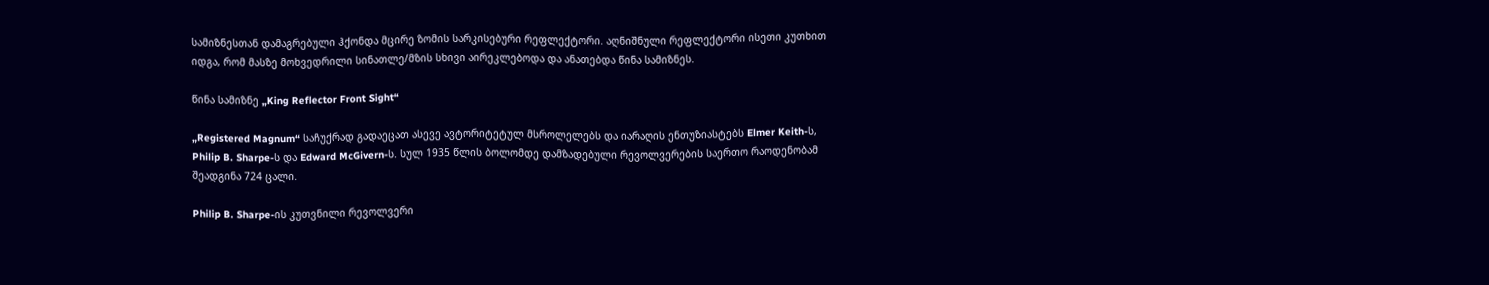სამიზნესთან დამაგრებული ჰქონდა მცირე ზომის სარკისებური რეფლექტორი. აღნიშნული რეფლექტორი ისეთი კუთხით იდგა, რომ მასზე მოხვედრილი სინათლე/მზის სხივი აირეკლებოდა და ანათებდა წინა სამიზნეს.

წინა სამიზნე „King Reflector Front Sight“

„Registered Magnum“ საჩუქრად გადაეცათ ასევე ავტორიტეტულ მსროლელებს და იარაღის ენთუზიასტებს Elmer Keith-ს, Philip B. Sharpe-ს და Edward McGivern-ს. სულ 1935 წლის ბოლომდე დამზადებული რევოლვერების საერთო რაოდენობამ შეადგინა 724 ცალი.

Philip B. Sharpe-ის კუთვნილი რევოლვერი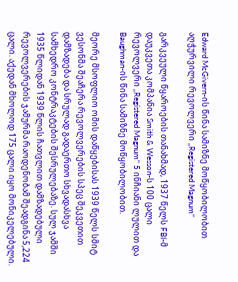Edward McGivern-ის წინა სამიზნე მოწყობილობით აღჭურვილი რევოლვერი „Registered Magnum“

გარკვეული წყაროების თანახმად, 1937 წელს FBI-მ დაუკვეთა კომპანია Smith & Wesson-ს 100 ცალი რევოლვერი „Registered Magnum“ 5 ინჩიანი ლულით და Baughman-ის წინა სამიზნე მოწყობილობით.

მეორე მსოფლიო ომის დაწყებისას 1939 წელს სმიტ ვესონმა შეაჩერა რევოლვერების სპეც შეკვეთით დამზადება და სრულად გადაერთო სხვადასხვა სამხედრო კონტრაკტების შესრულებაზე. სულ ჯამში 1935 წლიდან 1939 წლის ჩათვლით დამზადებული რევოლვერების ჯამურმა რაოდენობამ შეადგინა 5,224 ცალი. აქედან მხოლოდ 175 ცალი იყო მონიკელებული.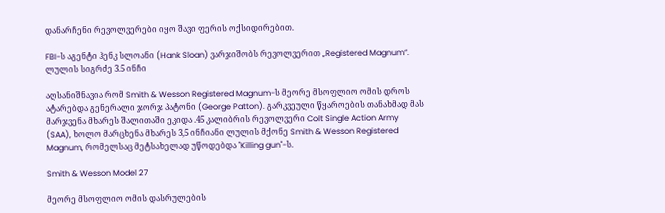დანარჩენი რევოლვერები იყო შავი ფერის ოქსიდირებით.

FBI-ს აგენტი ჰენკ სლოანი (Hank Sloan) ვარჯიშობს რევოლვერით „Registered Magnum“. ლულის სიგრძე 3.5 ინჩი

აღსანიშნავია რომ Smith & Wesson Registered Magnum-ს მეორე მსოფლიო ომის დროს ატარებდა გენერალი ჯორჯ პატონი (George Patton). გარკვეული წყაროების თანახმად მას მარჯვენა მხარეს შალითაში ეკიდა .45 კალიბრის რევოლვერი Colt Single Action Army (SAA), ხოლო მარცხენა მხარეს 3,5 ინჩიანი ლულის მქონე Smith & Wesson Registered Magnum, რომელსაც მეტსახელად უწოდებდა "Killing gun"-ს.

Smith & Wesson Model 27

მეორე მსოფლიო ომის დასრულების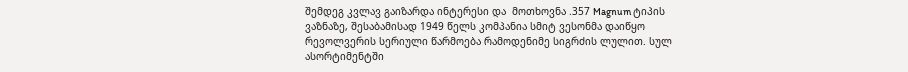შემდეგ კვლავ გაიზარდა ინტერესი და  მოთხოვნა .357 Magnum ტიპის ვაზნაზე, შესაბამისად 1949 წელს კომპანია სმიტ ვესონმა დაიწყო რევოლვერის სერიული წარმოება რამოდენიმე სიგრძის ლულით. სულ ასორტიმენტში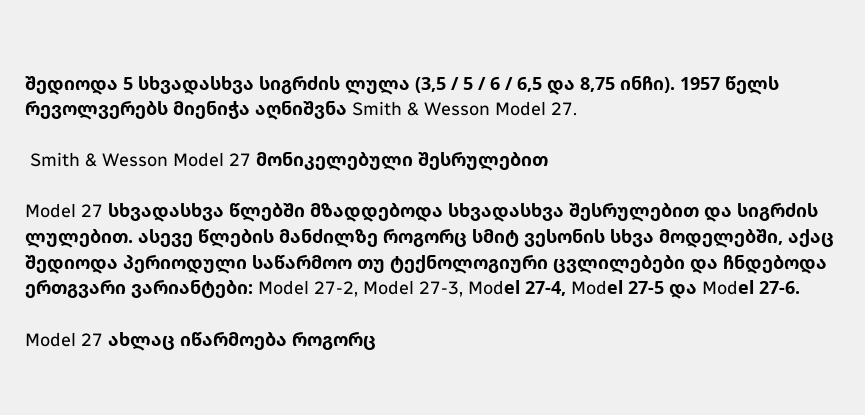შედიოდა 5 სხვადასხვა სიგრძის ლულა (3,5 / 5 / 6 / 6,5 და 8,75 ინჩი). 1957 წელს რევოლვერებს მიენიჭა აღნიშვნა Smith & Wesson Model 27.

 Smith & Wesson Model 27 მონიკელებული შესრულებით

Model 27 სხვადასხვა წლებში მზადდებოდა სხვადასხვა შესრულებით და სიგრძის ლულებით. ასევე წლების მანძილზე როგორც სმიტ ვესონის სხვა მოდელებში, აქაც შედიოდა პერიოდული საწარმოო თუ ტექნოლოგიური ცვლილებები და ჩნდებოდა ერთგვარი ვარიანტები: Model 27-2, Model 27-3, Modеl 27-4, Modеl 27-5 და Modеl 27-6.

Model 27 ახლაც იწარმოება როგორც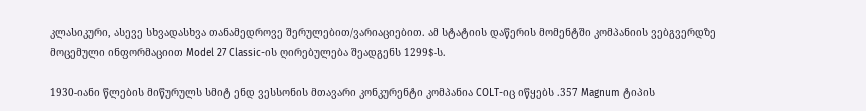კლასიკური, ასევე სხვადასხვა თანამედროვე შერულებით/ვარიაციებით. ამ სტატიის დაწერის მომენტში კომპანიის ვებგვერდზე მოცემული ინფორმაციით Model 27 Classic-ის ღირებულება შეადგენს 1299$-ს.

1930-იანი წლების მიწურულს სმიტ ენდ ვესსონის მთავარი კონკურენტი კომპანია COLT-იც იწყებს .357 Magnum ტიპის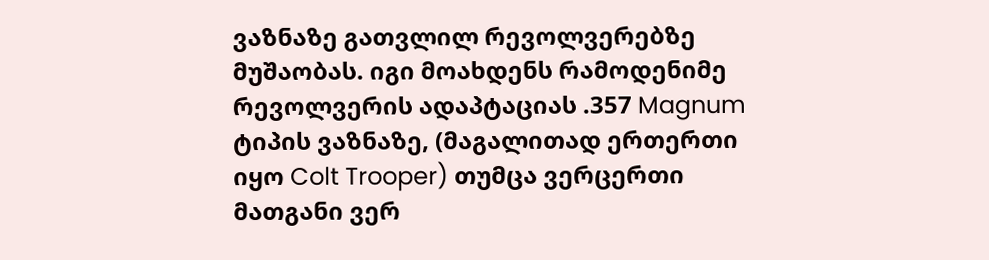ვაზნაზე გათვლილ რევოლვერებზე მუშაობას. იგი მოახდენს რამოდენიმე რევოლვერის ადაპტაციას .357 Magnum ტიპის ვაზნაზე, (მაგალითად ერთერთი იყო Colt Trooper) თუმცა ვერცერთი მათგანი ვერ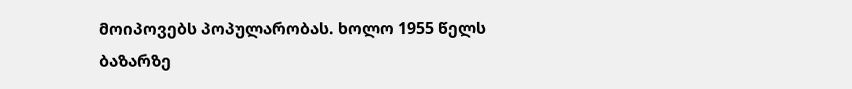მოიპოვებს პოპულარობას. ხოლო 1955 წელს ბაზარზე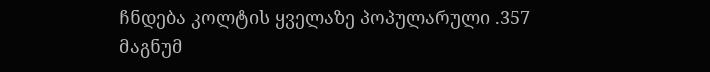ჩნდება კოლტის ყველაზე პოპულარული .357 მაგნუმ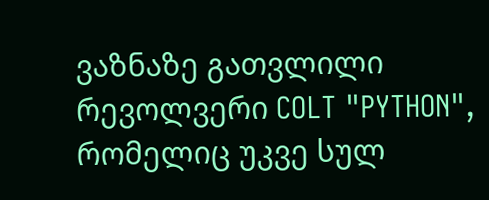ვაზნაზე გათვლილი რევოლვერი COLT "PYTHON", რომელიც უკვე სულ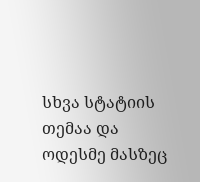სხვა სტატიის თემაა და ოდესმე მასზეც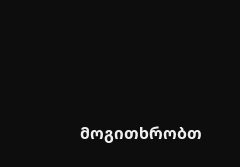მოგითხრობთ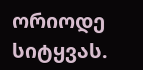ორიოდე სიტყვას.